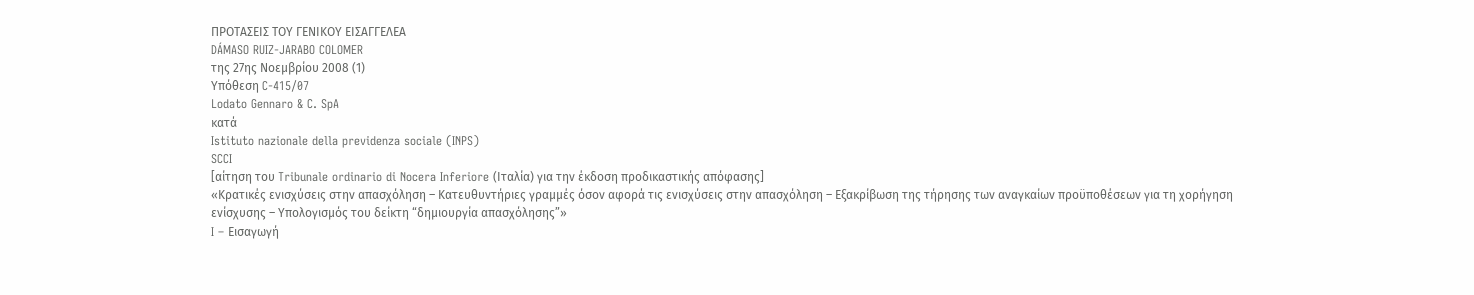ΠΡΟΤΑΣΕΙΣ ΤΟΥ ΓΕΝΙΚΟΥ ΕΙΣΑΓΓΕΛΕΑ
DÁMASO RUIZ-JARABO COLOMER
της 27ης Νοεμβρίου 2008 (1)
Υπόθεση C‑415/07
Lodato Gennaro & C. SpA
κατά
Istituto nazionale della previdenza sociale (INPS)
SCCI
[αίτηση του Tribunale ordinario di Nocera Inferiore (Ιταλία) για την έκδοση προδικαστικής απόφασης]
«Κρατικές ενισχύσεις στην απασχόληση – Κατευθυντήριες γραμμές όσον αφορά τις ενισχύσεις στην απασχόληση – Εξακρίβωση της τήρησης των αναγκαίων προϋποθέσεων για τη χορήγηση ενίσχυσης – Υπολογισμός του δείκτη “δημιουργία απασχόλησης”»
I – Εισαγωγή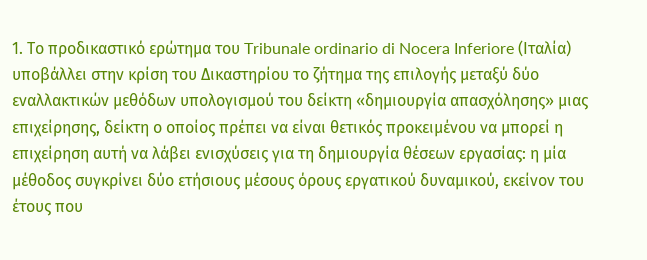1. Το προδικαστικό ερώτημα του Tribunale ordinario di Nocera Inferiore (Ιταλία) υποβάλλει στην κρίση του Δικαστηρίου το ζήτημα της επιλογής μεταξύ δύο εναλλακτικών μεθόδων υπολογισμού του δείκτη «δημιουργία απασχόλησης» μιας επιχείρησης, δείκτη ο οποίος πρέπει να είναι θετικός προκειμένου να μπορεί η επιχείρηση αυτή να λάβει ενισχύσεις για τη δημιουργία θέσεων εργασίας: η μία μέθοδος συγκρίνει δύο ετήσιους μέσους όρους εργατικού δυναμικού, εκείνον του έτους που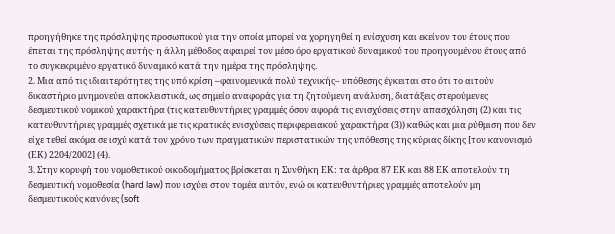προηγήθηκε της πρόσληψης προσωπικού για την οποία μπορεί να χορηγηθεί η ενίσχυση και εκείνον του έτους που έπεται της πρόσληψης αυτής· η άλλη μέθοδος αφαιρεί τον μέσο όρο εργατικού δυναμικού του προηγουμένου έτους από το συγκεκριμένο εργατικό δυναμικό κατά την ημέρα της πρόσληψης.
2. Μια από τις ιδιαιτερότητες της υπό κρίση –φαινομενικά πολύ τεχνικής– υπόθεσης έγκειται στο ότι το αιτούν δικαστήριο μνημονεύει αποκλειστικά, ως σημείο αναφοράς για τη ζητούμενη ανάλυση, διατάξεις στερούμενες δεσμευτικού νομικού χαρακτήρα (τις κατευθυντήριες γραμμές όσον αφορά τις ενισχύσεις στην απασχόληση (2) και τις κατευθυντήριες γραμμές σχετικά με τις κρατικές ενισχύσεις περιφερειακού χαρακτήρα (3)) καθώς και μια ρύθμιση που δεν είχε τεθεί ακόμα σε ισχύ κατά τον χρόνο των πραγματικών περιστατικών της υπόθεσης της κύριας δίκης [τον κανονισμό (ΕΚ) 2204/2002] (4).
3. Στην κορυφή του νομοθετικού οικοδομήματος βρίσκεται η Συνθήκη ΕΚ: τα άρθρα 87 ΕΚ και 88 ΕΚ αποτελούν τη δεσμευτική νομοθεσία (hard law) που ισχύει στον τομέα αυτόν, ενώ οι κατευθυντήριες γραμμές αποτελούν μη δεσμευτικούς κανόνες (soft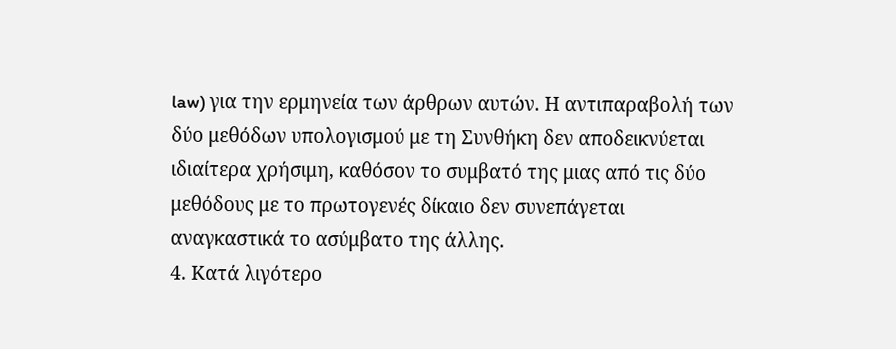law) για την ερμηνεία των άρθρων αυτών. Η αντιπαραβολή των δύο μεθόδων υπολογισμού με τη Συνθήκη δεν αποδεικνύεται ιδιαίτερα χρήσιμη, καθόσον το συμβατό της μιας από τις δύο μεθόδους με το πρωτογενές δίκαιο δεν συνεπάγεται αναγκαστικά το ασύμβατο της άλλης.
4. Κατά λιγότερο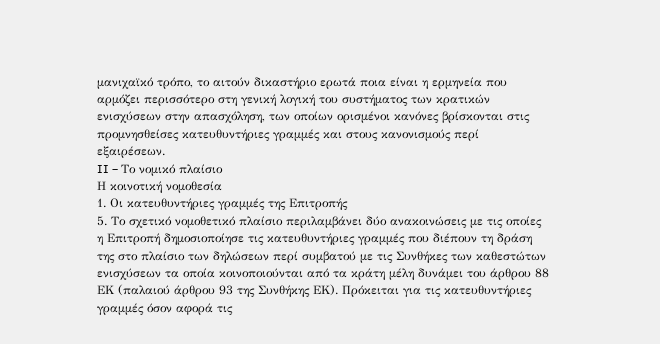μανιχαϊκό τρόπο, το αιτούν δικαστήριο ερωτά ποια είναι η ερμηνεία που αρμόζει περισσότερο στη γενική λογική του συστήματος των κρατικών ενισχύσεων στην απασχόληση, των οποίων ορισμένοι κανόνες βρίσκονται στις προμνησθείσες κατευθυντήριες γραμμές και στους κανονισμούς περί εξαιρέσεων.
II – Το νομικό πλαίσιο
Η κοινοτική νομοθεσία
1. Οι κατευθυντήριες γραμμές της Επιτροπής
5. Το σχετικό νομοθετικό πλαίσιο περιλαμβάνει δύο ανακοινώσεις με τις οποίες η Επιτροπή δημοσιοποίησε τις κατευθυντήριες γραμμές που διέπουν τη δράση της στο πλαίσιο των δηλώσεων περί συμβατού με τις Συνθήκες των καθεστώτων ενισχύσεων τα οποία κοινοποιούνται από τα κράτη μέλη δυνάμει του άρθρου 88 ΕΚ (παλαιού άρθρου 93 της Συνθήκης ΕΚ). Πρόκειται για τις κατευθυντήριες γραμμές όσον αφορά τις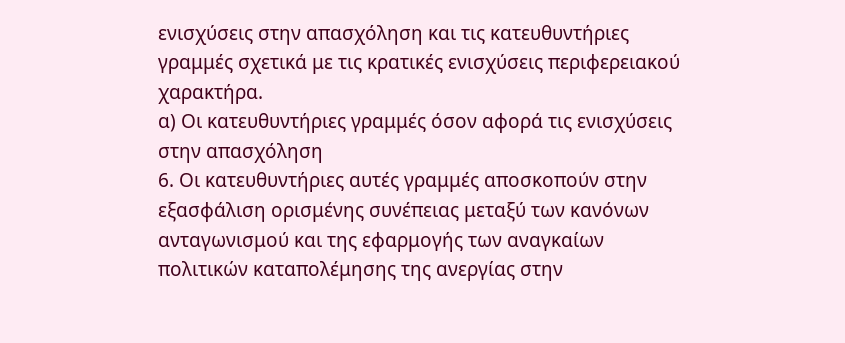ενισχύσεις στην απασχόληση και τις κατευθυντήριες γραμμές σχετικά με τις κρατικές ενισχύσεις περιφερειακού χαρακτήρα.
α) Οι κατευθυντήριες γραμμές όσον αφορά τις ενισχύσεις στην απασχόληση
6. Οι κατευθυντήριες αυτές γραμμές αποσκοπούν στην εξασφάλιση ορισμένης συνέπειας μεταξύ των κανόνων ανταγωνισμού και της εφαρμογής των αναγκαίων πολιτικών καταπολέμησης της ανεργίας στην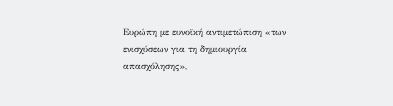Ευρώπη με ευνοϊκή αντιμετώπιση «των ενισχύσεων για τη δημιουργία απασχόλησης»,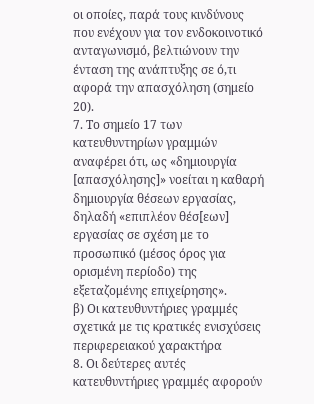οι οποίες, παρά τους κινδύνους που ενέχουν για τον ενδοκοινοτικό ανταγωνισμό, βελτιώνουν την ένταση της ανάπτυξης σε ό,τι αφορά την απασχόληση (σημείο 20).
7. Το σημείο 17 των κατευθυντηρίων γραμμών αναφέρει ότι, ως «δημιουργία [απασχόλησης]» νοείται η καθαρή δημιουργία θέσεων εργασίας, δηλαδή «επιπλέον θέσ[εων] εργασίας σε σχέση με το προσωπικό (μέσος όρος για ορισμένη περίοδο) της εξεταζομένης επιχείρησης».
β) Οι κατευθυντήριες γραμμές σχετικά με τις κρατικές ενισχύσεις περιφερειακού χαρακτήρα
8. Οι δεύτερες αυτές κατευθυντήριες γραμμές αφορούν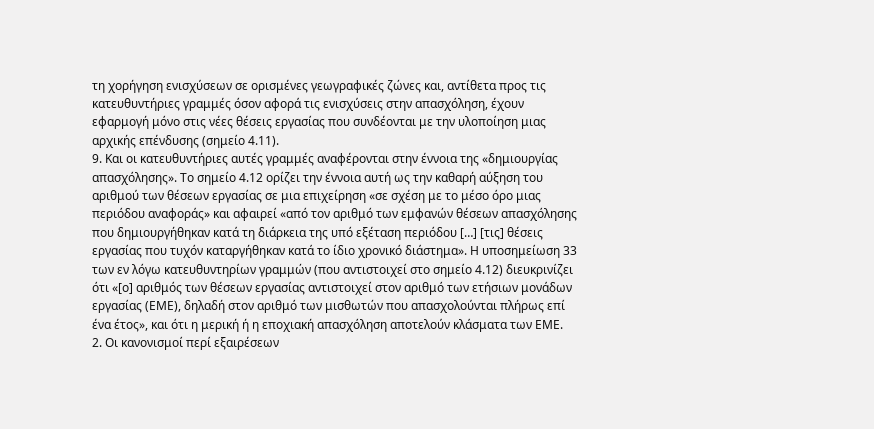τη χορήγηση ενισχύσεων σε ορισμένες γεωγραφικές ζώνες και, αντίθετα προς τις κατευθυντήριες γραμμές όσον αφορά τις ενισχύσεις στην απασχόληση, έχουν εφαρμογή μόνο στις νέες θέσεις εργασίας που συνδέονται με την υλοποίηση μιας αρχικής επένδυσης (σημείο 4.11).
9. Και οι κατευθυντήριες αυτές γραμμές αναφέρονται στην έννοια της «δημιουργίας απασχόλησης». Το σημείο 4.12 ορίζει την έννοια αυτή ως την καθαρή αύξηση του αριθμού των θέσεων εργασίας σε μια επιχείρηση «σε σχέση με το μέσο όρο μιας περιόδου αναφοράς» και αφαιρεί «από τον αριθμό των εμφανών θέσεων απασχόλησης που δημιουργήθηκαν κατά τη διάρκεια της υπό εξέταση περιόδου […] [τις] θέσεις εργασίας που τυχόν καταργήθηκαν κατά το ίδιο χρονικό διάστημα». Η υποσημείωση 33 των εν λόγω κατευθυντηρίων γραμμών (που αντιστοιχεί στο σημείο 4.12) διευκρινίζει ότι «[ο] αριθμός των θέσεων εργασίας αντιστοιχεί στον αριθμό των ετήσιων μονάδων εργασίας (ΕΜΕ), δηλαδή στον αριθμό των μισθωτών που απασχολούνται πλήρως επί ένα έτος», και ότι η μερική ή η εποχιακή απασχόληση αποτελούν κλάσματα των ΕΜΕ.
2. Οι κανονισμοί περί εξαιρέσεων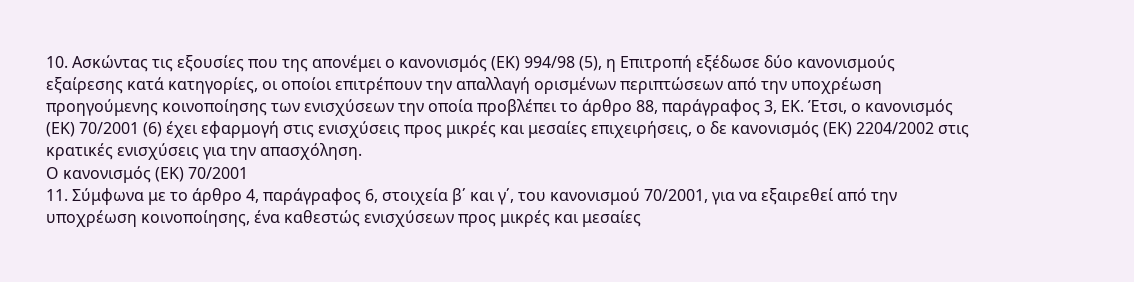10. Ασκώντας τις εξουσίες που της απονέμει ο κανονισμός (ΕΚ) 994/98 (5), η Επιτροπή εξέδωσε δύο κανονισμούς εξαίρεσης κατά κατηγορίες, οι οποίοι επιτρέπουν την απαλλαγή ορισμένων περιπτώσεων από την υποχρέωση προηγούμενης κοινοποίησης των ενισχύσεων την οποία προβλέπει το άρθρο 88, παράγραφος 3, ΕΚ. Έτσι, ο κανονισμός (ΕΚ) 70/2001 (6) έχει εφαρμογή στις ενισχύσεις προς μικρές και μεσαίες επιχειρήσεις, ο δε κανονισμός (ΕΚ) 2204/2002 στις κρατικές ενισχύσεις για την απασχόληση.
Ο κανονισμός (ΕΚ) 70/2001
11. Σύμφωνα με το άρθρο 4, παράγραφος 6, στοιχεία β΄ και γ΄, του κανονισμού 70/2001, για να εξαιρεθεί από την υποχρέωση κοινοποίησης, ένα καθεστώς ενισχύσεων προς μικρές και μεσαίες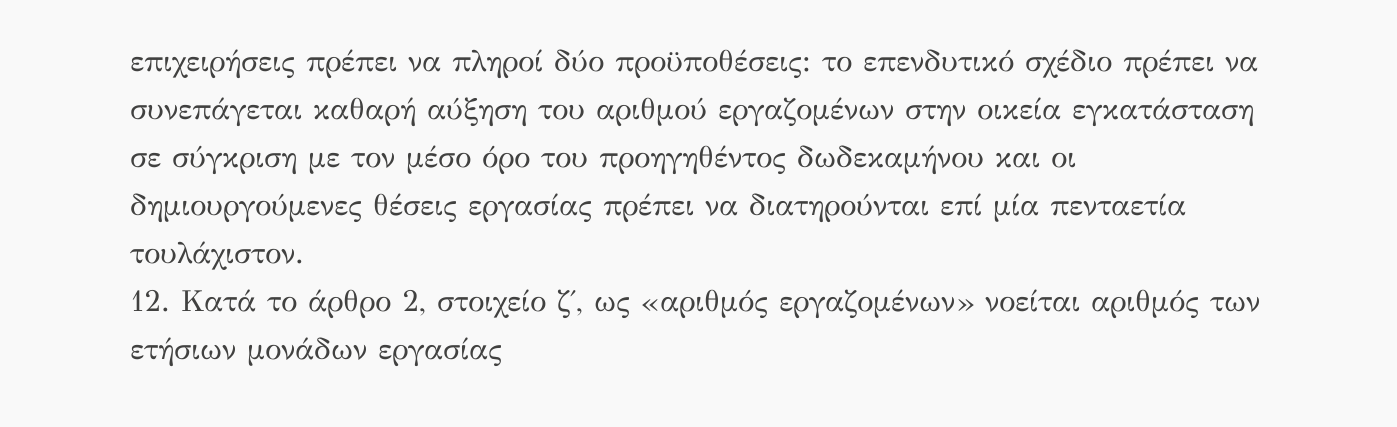επιχειρήσεις πρέπει να πληροί δύο προϋποθέσεις: το επενδυτικό σχέδιο πρέπει να συνεπάγεται καθαρή αύξηση του αριθμού εργαζομένων στην οικεία εγκατάσταση σε σύγκριση με τον μέσο όρο του προηγηθέντος δωδεκαμήνου και οι δημιουργούμενες θέσεις εργασίας πρέπει να διατηρούνται επί μία πενταετία τουλάχιστον.
12. Κατά το άρθρο 2, στοιχείο ζ΄, ως «αριθμός εργαζομένων» νοείται αριθμός των ετήσιων μονάδων εργασίας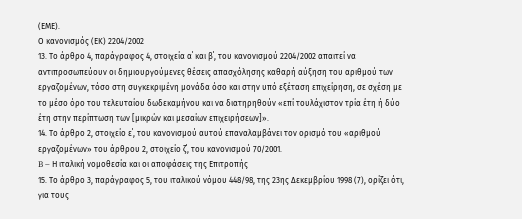(ΕΜΕ).
Ο κανονισμός (ΕΚ) 2204/2002
13. Το άρθρο 4, παράγραφος 4, στοιχεία α΄ και β΄, του κανονισμού 2204/2002 απαιτεί να αντιπροσωπεύουν οι δημιουργούμενες θέσεις απασχόλησης καθαρή αύξηση του αριθμού των εργαζομένων, τόσο στη συγκεκριμένη μονάδα όσο και στην υπό εξέταση επιχείρηση, σε σχέση με το μέσο όρο του τελευταίου δωδεκαμήνου και να διατηρηθούν «επί τουλάχιστον τρία έτη ή δύο έτη στην περίπτωση των [μικρών και μεσαίων επιχειρήσεων]».
14. Το άρθρο 2, στοιχείο ε΄, του κανονισμού αυτού επαναλαμβάνει τον ορισμό του «αριθμού εργαζομένων» του άρθρου 2, στοιχείο ζ΄, του κανονισμού 70/2001.
B – Η ιταλική νομοθεσία και οι αποφάσεις της Επιτροπής
15. Το άρθρο 3, παράγραφος 5, του ιταλικού νόμου 448/98, της 23ης Δεκεμβρίου 1998 (7), ορίζει ότι, για τους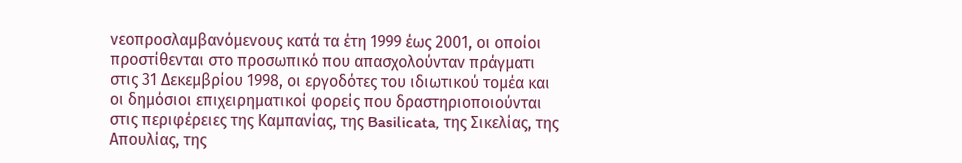νεοπροσλαμβανόμενους κατά τα έτη 1999 έως 2001, οι οποίοι προστίθενται στο προσωπικό που απασχολούνταν πράγματι στις 31 Δεκεμβρίου 1998, οι εργοδότες του ιδιωτικού τομέα και οι δημόσιοι επιχειρηματικοί φορείς που δραστηριοποιούνται στις περιφέρειες της Καμπανίας, της Basilicata, της Σικελίας, της Απουλίας, της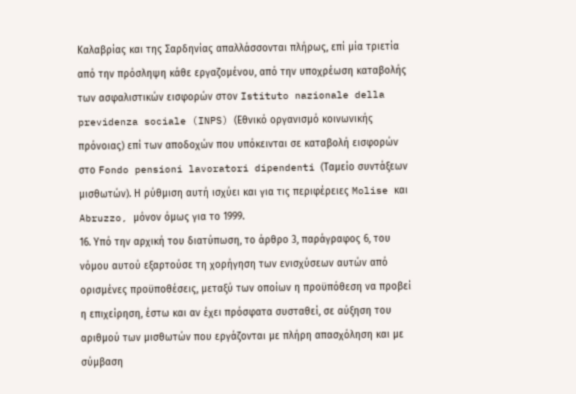Καλαβρίας και της Σαρδηνίας απαλλάσσονται πλήρως, επί μία τριετία από την πρόσληψη κάθε εργαζομένου, από την υποχρέωση καταβολής των ασφαλιστικών εισφορών στον Istituto nazionale della previdenza sociale (INPS) (Εθνικό οργανισμό κοινωνικής πρόνοιας) επί των αποδοχών που υπόκεινται σε καταβολή εισφορών στο Fondo pensioni lavoratori dipendenti (Ταμείο συντάξεων μισθωτών). Η ρύθμιση αυτή ισχύει και για τις περιφέρειες Molise και Abruzzo, μόνον όμως για το 1999.
16. Υπό την αρχική του διατύπωση, το άρθρο 3, παράγραφος 6, του νόμου αυτού εξαρτούσε τη χορήγηση των ενισχύσεων αυτών από ορισμένες προϋποθέσεις, μεταξύ των οποίων η προϋπόθεση να προβεί η επιχείρηση, έστω και αν έχει πρόσφατα συσταθεί, σε αύξηση του αριθμού των μισθωτών που εργάζονται με πλήρη απασχόληση και με σύμβαση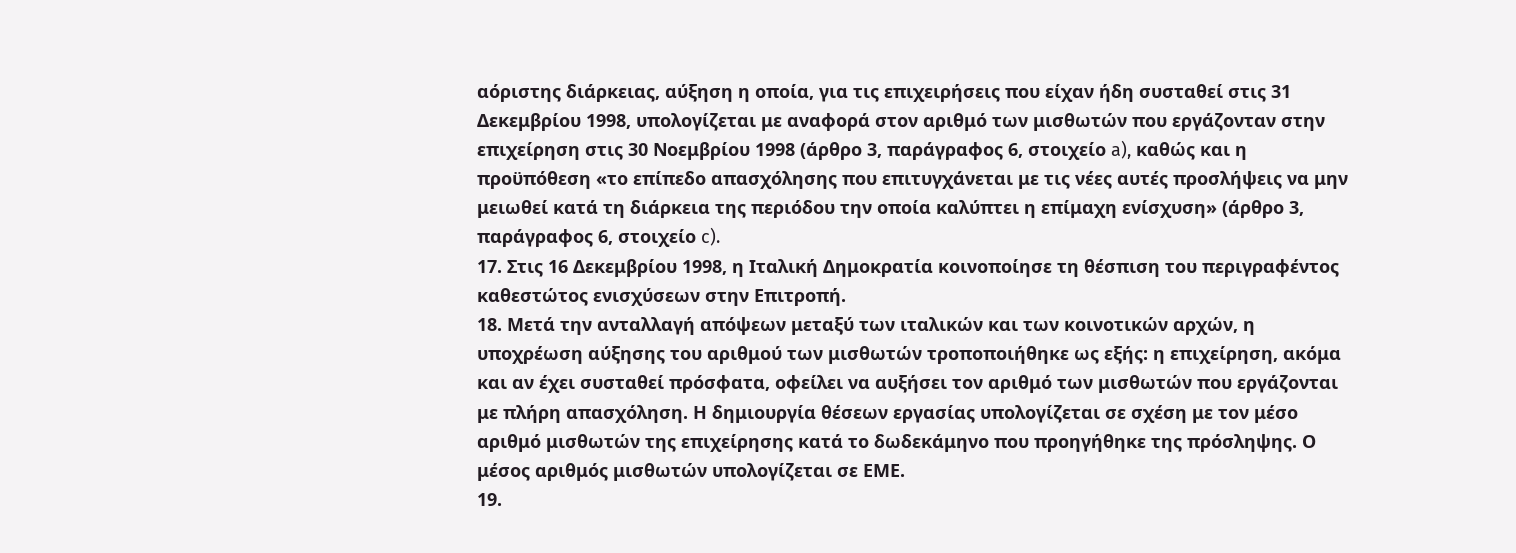αόριστης διάρκειας, αύξηση η οποία, για τις επιχειρήσεις που είχαν ήδη συσταθεί στις 31 Δεκεμβρίου 1998, υπολογίζεται με αναφορά στον αριθμό των μισθωτών που εργάζονταν στην επιχείρηση στις 30 Νοεμβρίου 1998 (άρθρο 3, παράγραφος 6, στοιχείο a), καθώς και η προϋπόθεση «το επίπεδο απασχόλησης που επιτυγχάνεται με τις νέες αυτές προσλήψεις να μην μειωθεί κατά τη διάρκεια της περιόδου την οποία καλύπτει η επίμαχη ενίσχυση» (άρθρο 3, παράγραφος 6, στοιχείο c).
17. Στις 16 Δεκεμβρίου 1998, η Ιταλική Δημοκρατία κοινοποίησε τη θέσπιση του περιγραφέντος καθεστώτος ενισχύσεων στην Επιτροπή.
18. Μετά την ανταλλαγή απόψεων μεταξύ των ιταλικών και των κοινοτικών αρχών, η υποχρέωση αύξησης του αριθμού των μισθωτών τροποποιήθηκε ως εξής: η επιχείρηση, ακόμα και αν έχει συσταθεί πρόσφατα, οφείλει να αυξήσει τον αριθμό των μισθωτών που εργάζονται με πλήρη απασχόληση. Η δημιουργία θέσεων εργασίας υπολογίζεται σε σχέση με τον μέσο αριθμό μισθωτών της επιχείρησης κατά το δωδεκάμηνο που προηγήθηκε της πρόσληψης. Ο μέσος αριθμός μισθωτών υπολογίζεται σε ΕΜΕ.
19.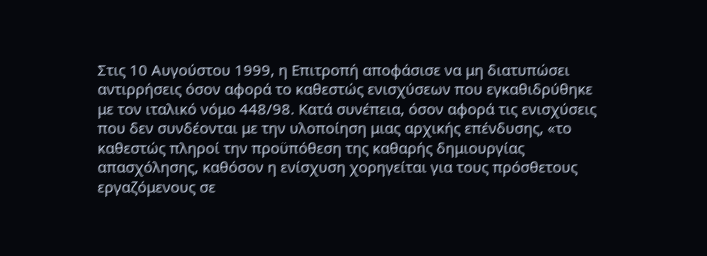Στις 10 Αυγούστου 1999, η Επιτροπή αποφάσισε να μη διατυπώσει αντιρρήσεις όσον αφορά το καθεστώς ενισχύσεων που εγκαθιδρύθηκε με τον ιταλικό νόμο 448/98. Κατά συνέπεια, όσον αφορά τις ενισχύσεις που δεν συνδέονται με την υλοποίηση μιας αρχικής επένδυσης, «το καθεστώς πληροί την προϋπόθεση της καθαρής δημιουργίας απασχόλησης, καθόσον η ενίσχυση χορηγείται για τους πρόσθετους εργαζόμενους σε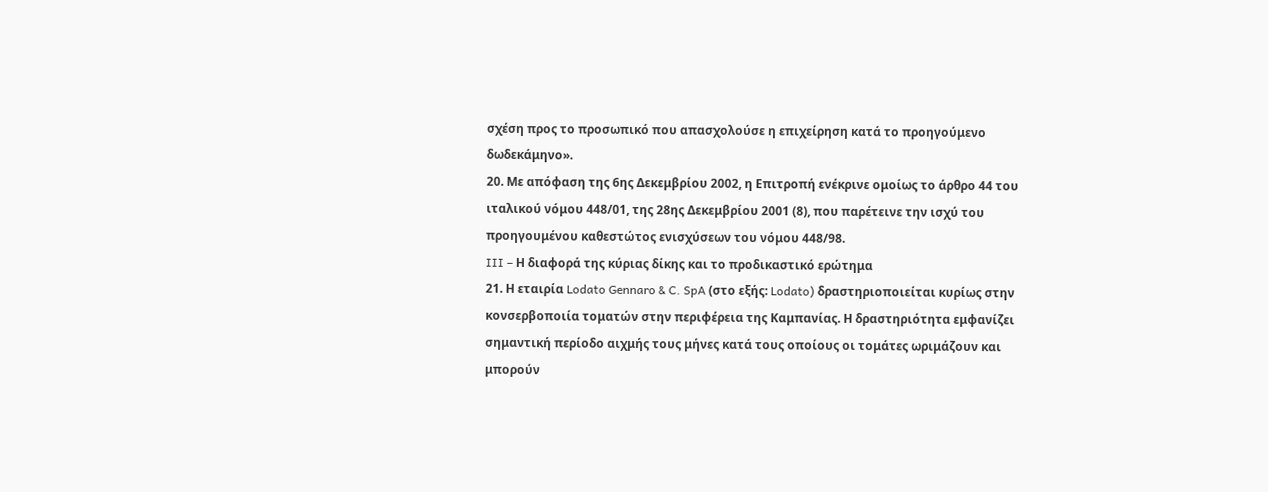σχέση προς το προσωπικό που απασχολούσε η επιχείρηση κατά το προηγούμενο δωδεκάμηνο».
20. Με απόφαση της 6ης Δεκεμβρίου 2002, η Επιτροπή ενέκρινε ομοίως το άρθρο 44 του ιταλικού νόμου 448/01, της 28ης Δεκεμβρίου 2001 (8), που παρέτεινε την ισχύ του προηγουμένου καθεστώτος ενισχύσεων του νόμου 448/98.
III – Η διαφορά της κύριας δίκης και το προδικαστικό ερώτημα
21. Η εταιρία Lodato Gennaro & C. SpA (στο εξής: Lodato) δραστηριοποιείται κυρίως στην κονσερβοποιία τοματών στην περιφέρεια της Καμπανίας. Η δραστηριότητα εμφανίζει σημαντική περίοδο αιχμής τους μήνες κατά τους οποίους οι τομάτες ωριμάζουν και μπορούν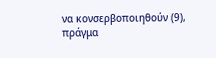να κονσερβοποιηθούν (9), πράγμα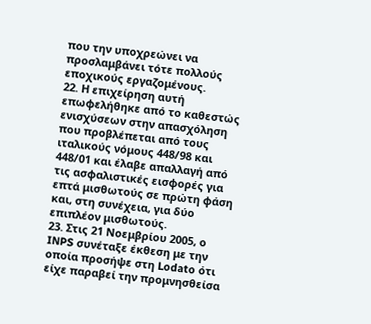που την υποχρεώνει να προσλαμβάνει τότε πολλούς εποχικούς εργαζομένους.
22. Η επιχείρηση αυτή επωφελήθηκε από το καθεστώς ενισχύσεων στην απασχόληση που προβλέπεται από τους ιταλικούς νόμους 448/98 και 448/01 και έλαβε απαλλαγή από τις ασφαλιστικές εισφορές για επτά μισθωτούς σε πρώτη φάση και, στη συνέχεια, για δύο επιπλέον μισθωτούς.
23. Στις 21 Νοεμβρίου 2005, ο INPS συνέταξε έκθεση με την οποία προσήψε στη Lodato ότι είχε παραβεί την προμνησθείσα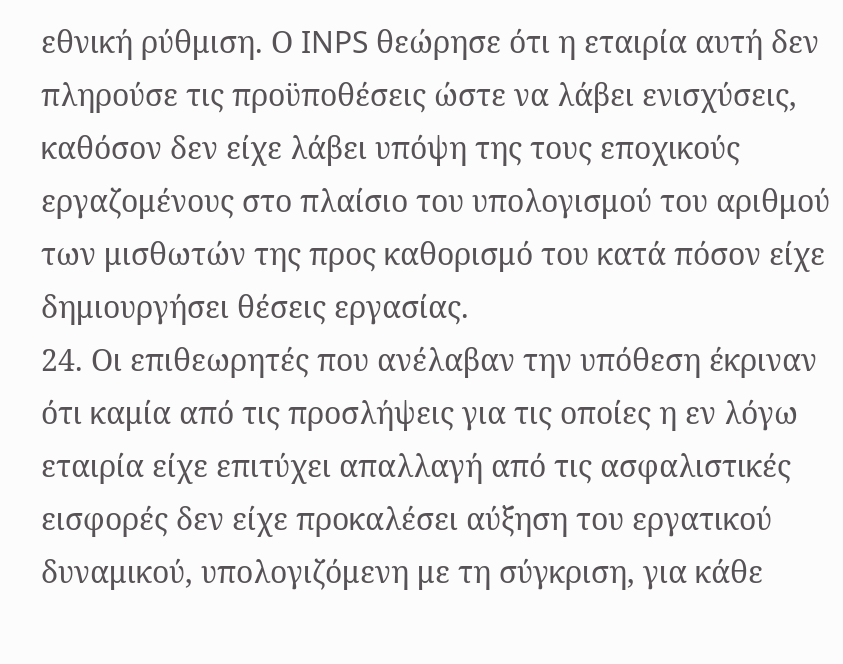εθνική ρύθμιση. Ο INPS θεώρησε ότι η εταιρία αυτή δεν πληρούσε τις προϋποθέσεις ώστε να λάβει ενισχύσεις, καθόσον δεν είχε λάβει υπόψη της τους εποχικούς εργαζομένους στο πλαίσιο του υπολογισμού του αριθμού των μισθωτών της προς καθορισμό του κατά πόσον είχε δημιουργήσει θέσεις εργασίας.
24. Οι επιθεωρητές που ανέλαβαν την υπόθεση έκριναν ότι καμία από τις προσλήψεις για τις οποίες η εν λόγω εταιρία είχε επιτύχει απαλλαγή από τις ασφαλιστικές εισφορές δεν είχε προκαλέσει αύξηση του εργατικού δυναμικού, υπολογιζόμενη με τη σύγκριση, για κάθε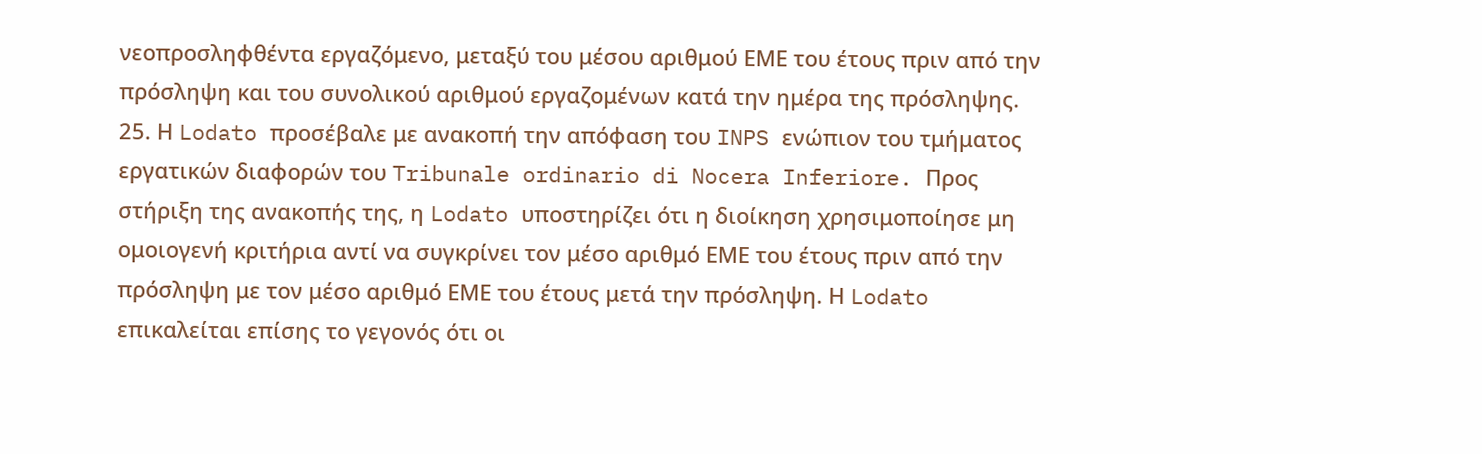νεοπροσληφθέντα εργαζόμενο, μεταξύ του μέσου αριθμού ΕΜΕ του έτους πριν από την πρόσληψη και του συνολικού αριθμού εργαζομένων κατά την ημέρα της πρόσληψης.
25. Η Lodato προσέβαλε με ανακοπή την απόφαση του INPS ενώπιον του τμήματος εργατικών διαφορών του Tribunale ordinario di Nocera Inferiore. Προς στήριξη της ανακοπής της, η Lodato υποστηρίζει ότι η διοίκηση χρησιμοποίησε μη ομοιογενή κριτήρια αντί να συγκρίνει τον μέσο αριθμό ΕΜΕ του έτους πριν από την πρόσληψη με τον μέσο αριθμό ΕΜΕ του έτους μετά την πρόσληψη. Η Lodato επικαλείται επίσης το γεγονός ότι οι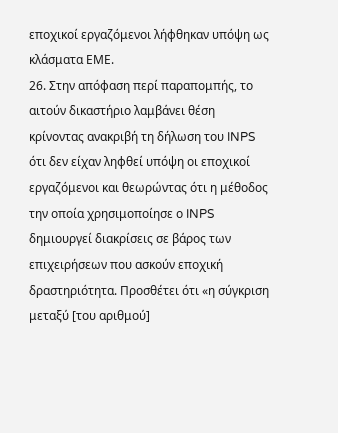εποχικοί εργαζόμενοι λήφθηκαν υπόψη ως κλάσματα ΕΜΕ.
26. Στην απόφαση περί παραπομπής, το αιτούν δικαστήριο λαμβάνει θέση κρίνοντας ανακριβή τη δήλωση του INPS ότι δεν είχαν ληφθεί υπόψη οι εποχικοί εργαζόμενοι και θεωρώντας ότι η μέθοδος την οποία χρησιμοποίησε ο INPS δημιουργεί διακρίσεις σε βάρος των επιχειρήσεων που ασκούν εποχική δραστηριότητα. Προσθέτει ότι «η σύγκριση μεταξύ [του αριθμού]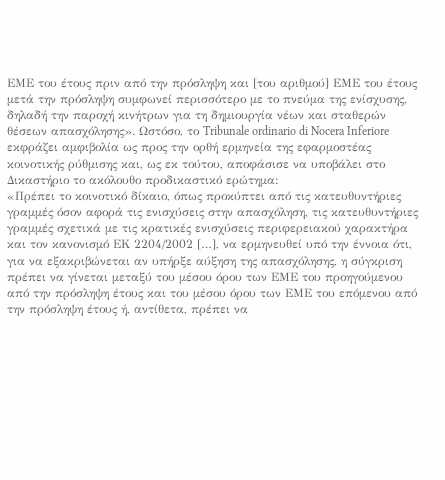ΕΜΕ του έτους πριν από την πρόσληψη και [του αριθμού] ΕΜΕ του έτους μετά την πρόσληψη συμφωνεί περισσότερο με το πνεύμα της ενίσχυσης, δηλαδή την παροχή κινήτρων για τη δημιουργία νέων και σταθερών θέσεων απασχόλησης». Ωστόσο, το Tribunale ordinario di Nocera Inferiore εκφράζει αμφιβολία ως προς την ορθή ερμηνεία της εφαρμοστέας κοινοτικής ρύθμισης και, ως εκ τούτου, αποφάσισε να υποβάλει στο Δικαστήριο το ακόλουθο προδικαστικό ερώτημα:
«Πρέπει το κοινοτικό δίκαιο, όπως προκύπτει από τις κατευθυντήριες γραμμές όσον αφορά τις ενισχύσεις στην απασχόληση, τις κατευθυντήριες γραμμές σχετικά με τις κρατικές ενισχύσεις περιφερειακού χαρακτήρα και τον κανονισμό ΕΚ 2204/2002 […], να ερμηνευθεί υπό την έννοια ότι, για να εξακριβώνεται αν υπήρξε αύξηση της απασχόλησης, η σύγκριση πρέπει να γίνεται μεταξύ του μέσου όρου των ΕΜΕ του προηγούμενου από την πρόσληψη έτους και του μέσου όρου των ΕΜΕ του επόμενου από την πρόσληψη έτους ή, αντίθετα, πρέπει να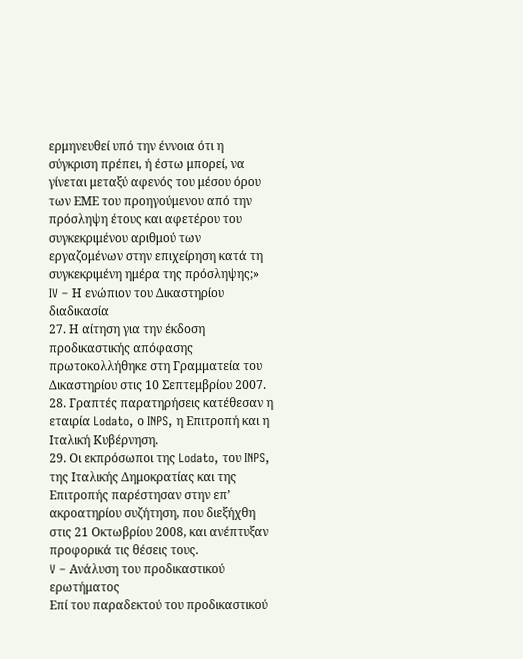ερμηνευθεί υπό την έννοια ότι η σύγκριση πρέπει, ή έστω μπορεί, να γίνεται μεταξύ αφενός του μέσου όρου των ΕΜΕ του προηγούμενου από την πρόσληψη έτους και αφετέρου του συγκεκριμένου αριθμού των εργαζομένων στην επιχείρηση κατά τη συγκεκριμένη ημέρα της πρόσληψης;»
IV – Η ενώπιον του Δικαστηρίου διαδικασία
27. Η αίτηση για την έκδοση προδικαστικής απόφασης πρωτοκολλήθηκε στη Γραμματεία του Δικαστηρίου στις 10 Σεπτεμβρίου 2007.
28. Γραπτές παρατηρήσεις κατέθεσαν η εταιρία Lodato, ο INPS, η Επιτροπή και η Ιταλική Κυβέρνηση.
29. Οι εκπρόσωποι της Lodato, του INPS, της Ιταλικής Δημοκρατίας και της Επιτροπής παρέστησαν στην επ’ ακροατηρίου συζήτηση, που διεξήχθη στις 21 Οκτωβρίου 2008, και ανέπτυξαν προφορικά τις θέσεις τους.
V – Ανάλυση του προδικαστικού ερωτήματος
Επί του παραδεκτού του προδικαστικού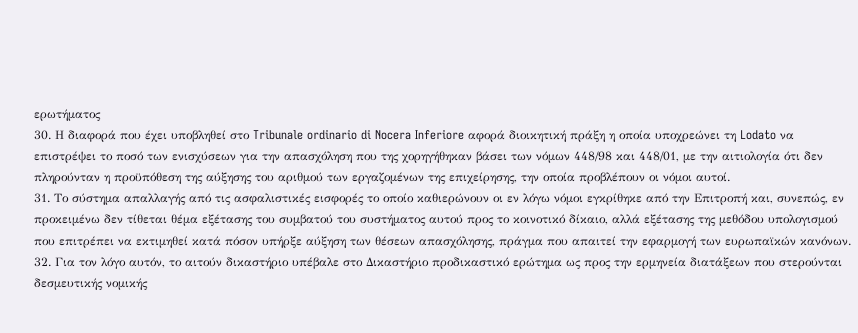ερωτήματος
30. Η διαφορά που έχει υποβληθεί στο Tribunale ordinario di Nocera Inferiore αφορά διοικητική πράξη η οποία υποχρεώνει τη Lodato να επιστρέψει το ποσό των ενισχύσεων για την απασχόληση που της χορηγήθηκαν βάσει των νόμων 448/98 και 448/01, με την αιτιολογία ότι δεν πληρούνταν η προϋπόθεση της αύξησης του αριθμού των εργαζομένων της επιχείρησης, την οποία προβλέπουν οι νόμοι αυτοί.
31. Το σύστημα απαλλαγής από τις ασφαλιστικές εισφορές το οποίο καθιερώνουν οι εν λόγω νόμοι εγκρίθηκε από την Επιτροπή και, συνεπώς, εν προκειμένω δεν τίθεται θέμα εξέτασης του συμβατού του συστήματος αυτού προς το κοινοτικό δίκαιο, αλλά εξέτασης της μεθόδου υπολογισμού που επιτρέπει να εκτιμηθεί κατά πόσον υπήρξε αύξηση των θέσεων απασχόλησης, πράγμα που απαιτεί την εφαρμογή των ευρωπαϊκών κανόνων.
32. Για τον λόγο αυτόν, το αιτούν δικαστήριο υπέβαλε στο Δικαστήριο προδικαστικό ερώτημα ως προς την ερμηνεία διατάξεων που στερούνται δεσμευτικής νομικής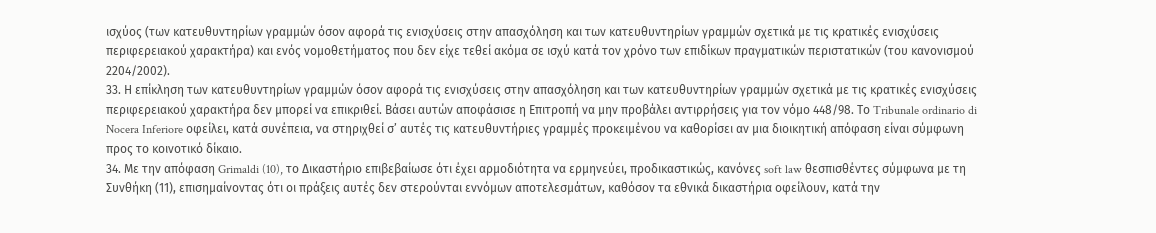ισχύος (των κατευθυντηρίων γραμμών όσον αφορά τις ενισχύσεις στην απασχόληση και των κατευθυντηρίων γραμμών σχετικά με τις κρατικές ενισχύσεις περιφερειακού χαρακτήρα) και ενός νομοθετήματος που δεν είχε τεθεί ακόμα σε ισχύ κατά τον χρόνο των επιδίκων πραγματικών περιστατικών (του κανονισμού 2204/2002).
33. Η επίκληση των κατευθυντηρίων γραμμών όσον αφορά τις ενισχύσεις στην απασχόληση και των κατευθυντηρίων γραμμών σχετικά με τις κρατικές ενισχύσεις περιφερειακού χαρακτήρα δεν μπορεί να επικριθεί. Βάσει αυτών αποφάσισε η Επιτροπή να μην προβάλει αντιρρήσεις για τον νόμο 448/98. Το Tribunale ordinario di Nocera Inferiore οφείλει, κατά συνέπεια, να στηριχθεί σ’ αυτές τις κατευθυντήριες γραμμές προκειμένου να καθορίσει αν μια διοικητική απόφαση είναι σύμφωνη προς το κοινοτικό δίκαιο.
34. Με την απόφαση Grimaldi (10), το Δικαστήριο επιβεβαίωσε ότι έχει αρμοδιότητα να ερμηνεύει, προδικαστικώς, κανόνες soft law θεσπισθέντες σύμφωνα με τη Συνθήκη (11), επισημαίνοντας ότι οι πράξεις αυτές δεν στερούνται εννόμων αποτελεσμάτων, καθόσον τα εθνικά δικαστήρια οφείλουν, κατά την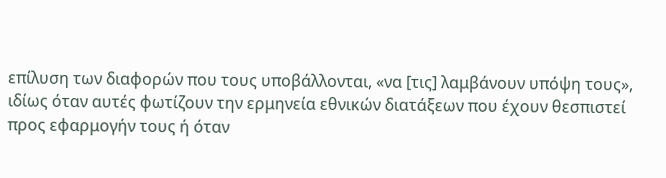επίλυση των διαφορών που τους υποβάλλονται, «να [τις] λαμβάνουν υπόψη τους», ιδίως όταν αυτές φωτίζουν την ερμηνεία εθνικών διατάξεων που έχουν θεσπιστεί προς εφαρμογήν τους ή όταν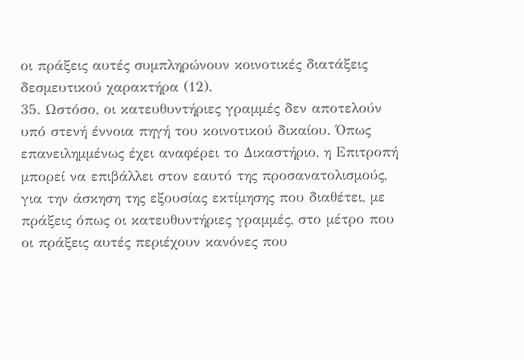οι πράξεις αυτές συμπληρώνουν κοινοτικές διατάξεις δεσμευτικού χαρακτήρα (12).
35. Ωστόσο, οι κατευθυντήριες γραμμές δεν αποτελούν υπό στενή έννοια πηγή του κοινοτικού δικαίου. Όπως επανειλημμένως έχει αναφέρει το Δικαστήριο, η Επιτροπή μπορεί να επιβάλλει στον εαυτό της προσανατολισμούς, για την άσκηση της εξουσίας εκτίμησης που διαθέτει, με πράξεις όπως οι κατευθυντήριες γραμμές, στο μέτρο που οι πράξεις αυτές περιέχουν κανόνες που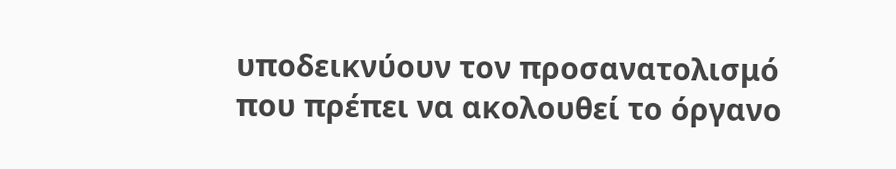υποδεικνύουν τον προσανατολισμό που πρέπει να ακολουθεί το όργανο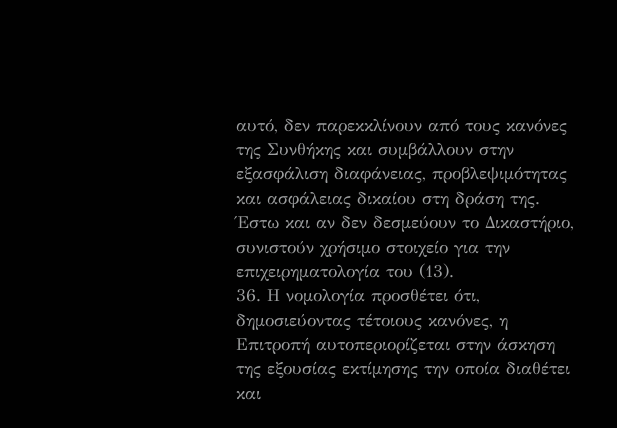αυτό, δεν παρεκκλίνουν από τους κανόνες της Συνθήκης και συμβάλλουν στην εξασφάλιση διαφάνειας, προβλεψιμότητας και ασφάλειας δικαίου στη δράση της. Έστω και αν δεν δεσμεύουν το Δικαστήριο, συνιστούν χρήσιμο στοιχείο για την επιχειρηματολογία του (13).
36. Η νομολογία προσθέτει ότι, δημοσιεύοντας τέτοιους κανόνες, η Επιτροπή αυτοπεριορίζεται στην άσκηση της εξουσίας εκτίμησης την οποία διαθέτει και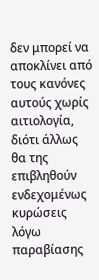δεν μπορεί να αποκλίνει από τους κανόνες αυτούς χωρίς αιτιολογία, διότι άλλως θα της επιβληθούν ενδεχομένως κυρώσεις λόγω παραβίασης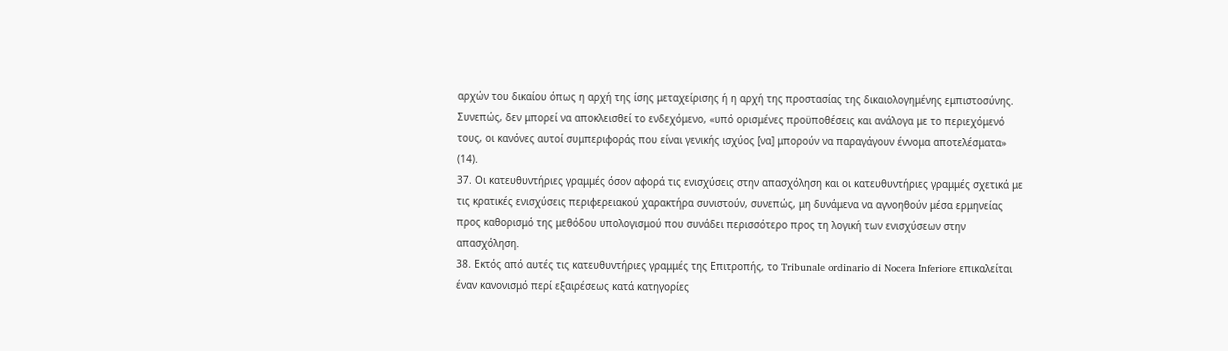αρχών του δικαίου όπως η αρχή της ίσης μεταχείρισης ή η αρχή της προστασίας της δικαιολογημένης εμπιστοσύνης. Συνεπώς, δεν μπορεί να αποκλεισθεί το ενδεχόμενο, «υπό ορισμένες προϋποθέσεις και ανάλογα με το περιεχόμενό τους, οι κανόνες αυτοί συμπεριφοράς που είναι γενικής ισχύος [να] μπορούν να παραγάγουν έννομα αποτελέσματα» (14).
37. Οι κατευθυντήριες γραμμές όσον αφορά τις ενισχύσεις στην απασχόληση και οι κατευθυντήριες γραμμές σχετικά με τις κρατικές ενισχύσεις περιφερειακού χαρακτήρα συνιστούν, συνεπώς, μη δυνάμενα να αγνοηθούν μέσα ερμηνείας προς καθορισμό της μεθόδου υπολογισμού που συνάδει περισσότερο προς τη λογική των ενισχύσεων στην απασχόληση.
38. Εκτός από αυτές τις κατευθυντήριες γραμμές της Επιτροπής, το Tribunale ordinario di Nocera Inferiore επικαλείται έναν κανονισμό περί εξαιρέσεως κατά κατηγορίες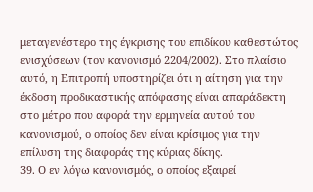μεταγενέστερο της έγκρισης του επιδίκου καθεστώτος ενισχύσεων (τον κανονισμό 2204/2002). Στο πλαίσιο αυτό, η Επιτροπή υποστηρίζει ότι η αίτηση για την έκδοση προδικαστικής απόφασης είναι απαράδεκτη στο μέτρο που αφορά την ερμηνεία αυτού του κανονισμού, ο οποίος δεν είναι κρίσιμος για την επίλυση της διαφοράς της κύριας δίκης.
39. Ο εν λόγω κανονισμός, ο οποίος εξαιρεί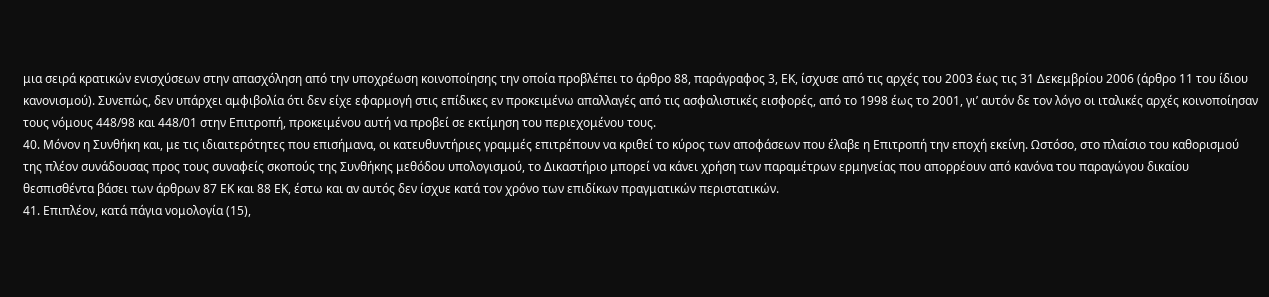μια σειρά κρατικών ενισχύσεων στην απασχόληση από την υποχρέωση κοινοποίησης την οποία προβλέπει το άρθρο 88, παράγραφος 3, ΕΚ, ίσχυσε από τις αρχές του 2003 έως τις 31 Δεκεμβρίου 2006 (άρθρο 11 του ίδιου κανονισμού). Συνεπώς, δεν υπάρχει αμφιβολία ότι δεν είχε εφαρμογή στις επίδικες εν προκειμένω απαλλαγές από τις ασφαλιστικές εισφορές, από το 1998 έως το 2001, γι’ αυτόν δε τον λόγο οι ιταλικές αρχές κοινοποίησαν τους νόμους 448/98 και 448/01 στην Επιτροπή, προκειμένου αυτή να προβεί σε εκτίμηση του περιεχομένου τους.
40. Μόνον η Συνθήκη και, με τις ιδιαιτερότητες που επισήμανα, οι κατευθυντήριες γραμμές επιτρέπουν να κριθεί το κύρος των αποφάσεων που έλαβε η Επιτροπή την εποχή εκείνη. Ωστόσο, στο πλαίσιο του καθορισμού της πλέον συνάδουσας προς τους συναφείς σκοπούς της Συνθήκης μεθόδου υπολογισμού, το Δικαστήριο μπορεί να κάνει χρήση των παραμέτρων ερμηνείας που απορρέουν από κανόνα του παραγώγου δικαίου θεσπισθέντα βάσει των άρθρων 87 ΕΚ και 88 ΕΚ, έστω και αν αυτός δεν ίσχυε κατά τον χρόνο των επιδίκων πραγματικών περιστατικών.
41. Επιπλέον, κατά πάγια νομολογία (15),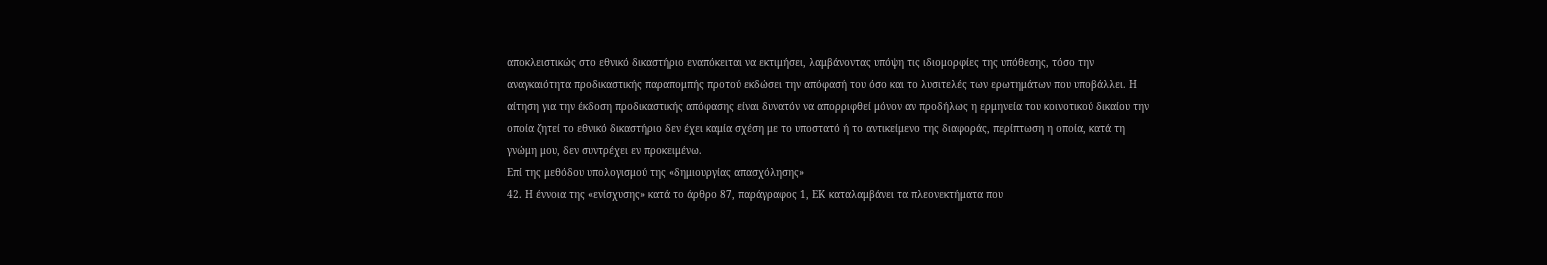αποκλειστικώς στο εθνικό δικαστήριο εναπόκειται να εκτιμήσει, λαμβάνοντας υπόψη τις ιδιομορφίες της υπόθεσης, τόσο την αναγκαιότητα προδικαστικής παραπομπής προτού εκδώσει την απόφασή του όσο και το λυσιτελές των ερωτημάτων που υποβάλλει. Η αίτηση για την έκδοση προδικαστικής απόφασης είναι δυνατόν να απορριφθεί μόνον αν προδήλως η ερμηνεία του κοινοτικού δικαίου την οποία ζητεί το εθνικό δικαστήριο δεν έχει καμία σχέση με το υποστατό ή το αντικείμενο της διαφοράς, περίπτωση η οποία, κατά τη γνώμη μου, δεν συντρέχει εν προκειμένω.
Επί της μεθόδου υπολογισμού της «δημιουργίας απασχόλησης»
42. Η έννοια της «ενίσχυσης» κατά το άρθρο 87, παράγραφος 1, ΕΚ καταλαμβάνει τα πλεονεκτήματα που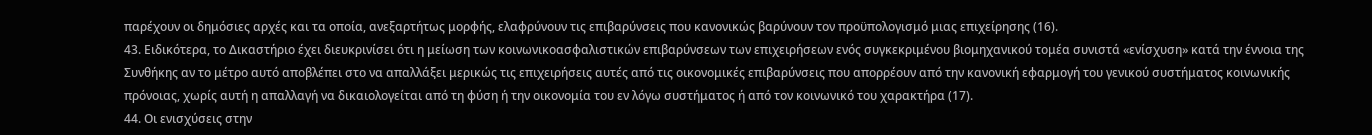παρέχουν οι δημόσιες αρχές και τα οποία, ανεξαρτήτως μορφής, ελαφρύνουν τις επιβαρύνσεις που κανονικώς βαρύνουν τον προϋπολογισμό μιας επιχείρησης (16).
43. Ειδικότερα, το Δικαστήριο έχει διευκρινίσει ότι η μείωση των κοινωνικοασφαλιστικών επιβαρύνσεων των επιχειρήσεων ενός συγκεκριμένου βιομηχανικού τομέα συνιστά «ενίσχυση» κατά την έννοια της Συνθήκης αν το μέτρο αυτό αποβλέπει στο να απαλλάξει μερικώς τις επιχειρήσεις αυτές από τις οικονομικές επιβαρύνσεις που απορρέουν από την κανονική εφαρμογή του γενικού συστήματος κοινωνικής πρόνοιας, χωρίς αυτή η απαλλαγή να δικαιολογείται από τη φύση ή την οικονομία του εν λόγω συστήματος ή από τον κοινωνικό του χαρακτήρα (17).
44. Οι ενισχύσεις στην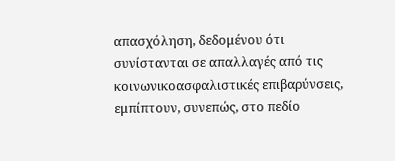απασχόληση, δεδομένου ότι συνίστανται σε απαλλαγές από τις κοινωνικοασφαλιστικές επιβαρύνσεις, εμπίπτουν, συνεπώς, στο πεδίο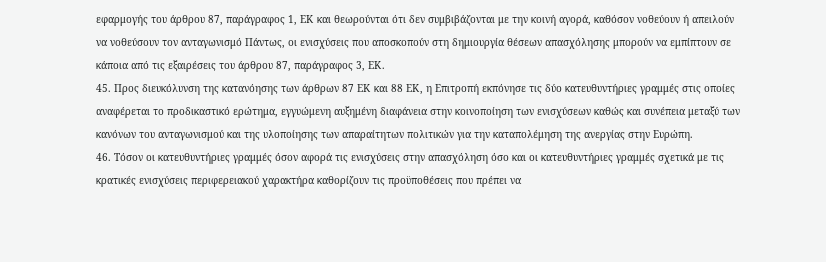εφαρμογής του άρθρου 87, παράγραφος 1, ΕΚ και θεωρούνται ότι δεν συμβιβάζονται με την κοινή αγορά, καθόσον νοθεύουν ή απειλούν να νοθεύσουν τον ανταγωνισμό Πάντως, οι ενισχύσεις που αποσκοπούν στη δημιουργία θέσεων απασχόλησης μπορούν να εμπίπτουν σε κάποια από τις εξαιρέσεις του άρθρου 87, παράγραφος 3, ΕΚ.
45. Προς διευκόλυνση της κατανόησης των άρθρων 87 ΕΚ και 88 ΕΚ, η Επιτροπή εκπόνησε τις δύο κατευθυντήριες γραμμές στις οποίες αναφέρεται το προδικαστικό ερώτημα, εγγυώμενη αυξημένη διαφάνεια στην κοινοποίηση των ενισχύσεων καθώς και συνέπεια μεταξύ των κανόνων του ανταγωνισμού και της υλοποίησης των απαραίτητων πολιτικών για την καταπολέμηση της ανεργίας στην Ευρώπη.
46. Τόσον οι κατευθυντήριες γραμμές όσον αφορά τις ενισχύσεις στην απασχόληση όσο και οι κατευθυντήριες γραμμές σχετικά με τις κρατικές ενισχύσεις περιφερειακού χαρακτήρα καθορίζουν τις προϋποθέσεις που πρέπει να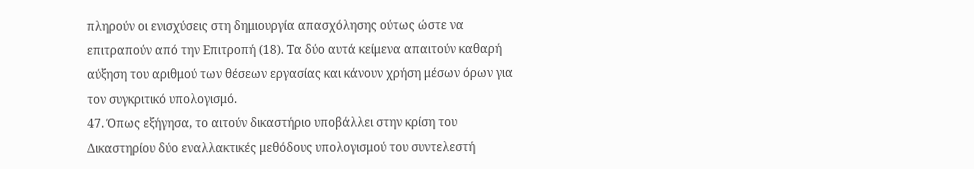πληρούν οι ενισχύσεις στη δημιουργία απασχόλησης ούτως ώστε να επιτραπούν από την Επιτροπή (18). Τα δύο αυτά κείμενα απαιτούν καθαρή αύξηση του αριθμού των θέσεων εργασίας και κάνουν χρήση μέσων όρων για τον συγκριτικό υπολογισμό.
47. Όπως εξήγησα, το αιτούν δικαστήριο υποβάλλει στην κρίση του Δικαστηρίου δύο εναλλακτικές μεθόδους υπολογισμού του συντελεστή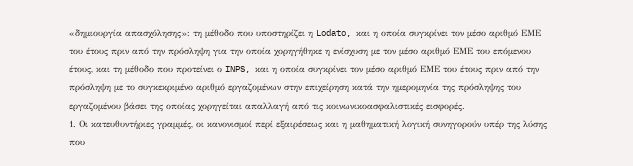«δημιουργία απασχόλησης»: τη μέθοδο που υποστηρίζει η Lodato, και η οποία συγκρίνει τον μέσο αριθμό ΕΜΕ του έτους πριν από την πρόσληψη για την οποία χορηγήθηκε η ενίσχυση με τον μέσο αριθμό ΕΜΕ του επόμενου έτους, και τη μέθοδο που προτείνει ο INPS, και η οποία συγκρίνει τον μέσο αριθμό ΕΜΕ του έτους πριν από την πρόσληψη με το συγκεκριμένο αριθμό εργαζομένων στην επιχείρηση κατά την ημερομηνία της πρόσληψης του εργαζομένου βάσει της οποίας χορηγείται απαλλαγή από τις κοινωνικοασφαλιστικές εισφορές.
1. Οι κατευθυντήριες γραμμές, οι κανονισμοί περί εξαιρέσεως και η μαθηματική λογική συνηγορούν υπέρ της λύσης που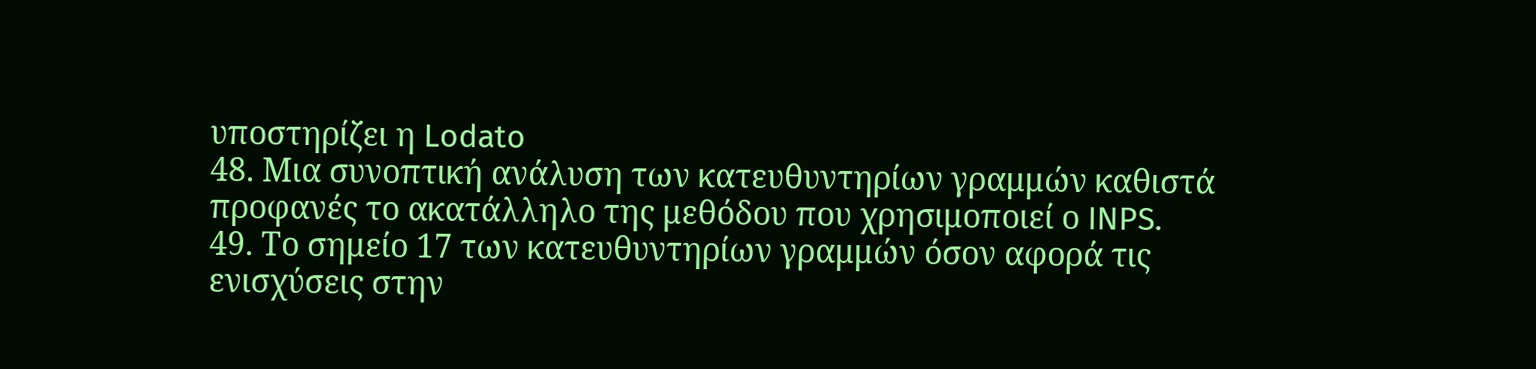υποστηρίζει η Lodato
48. Μια συνοπτική ανάλυση των κατευθυντηρίων γραμμών καθιστά προφανές το ακατάλληλο της μεθόδου που χρησιμοποιεί ο INPS.
49. Το σημείο 17 των κατευθυντηρίων γραμμών όσον αφορά τις ενισχύσεις στην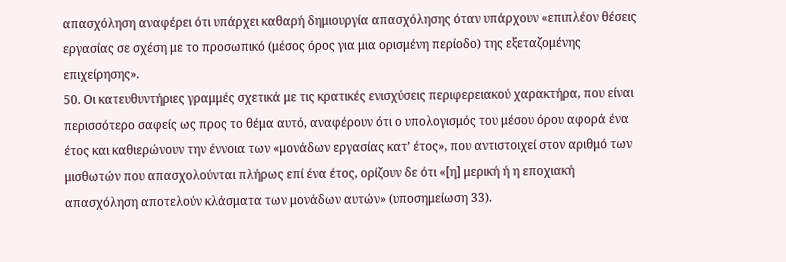απασχόληση αναφέρει ότι υπάρχει καθαρή δημιουργία απασχόλησης όταν υπάρχουν «επιπλέον θέσεις εργασίας σε σχέση με το προσωπικό (μέσος όρος για μια ορισμένη περίοδο) της εξεταζομένης επιχείρησης».
50. Οι κατευθυντήριες γραμμές σχετικά με τις κρατικές ενισχύσεις περιφερειακού χαρακτήρα, που είναι περισσότερο σαφείς ως προς το θέμα αυτό, αναφέρουν ότι ο υπολογισμός του μέσου όρου αφορά ένα έτος και καθιερώνουν την έννοια των «μονάδων εργασίας κατ’ έτος», που αντιστοιχεί στον αριθμό των μισθωτών που απασχολούνται πλήρως επί ένα έτος, ορίζουν δε ότι «[η] μερική ή η εποχιακή απασχόληση αποτελούν κλάσματα των μονάδων αυτών» (υποσημείωση 33).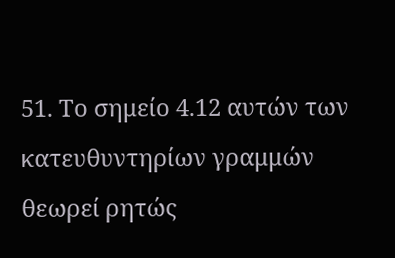51. Το σημείο 4.12 αυτών των κατευθυντηρίων γραμμών θεωρεί ρητώς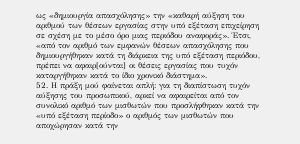ως «δημιουργία απασχόλησης» την «καθαρή αύξηση του αριθμού των θέσεων εργασίας στην υπό εξέταση επιχείρηση σε σχέση με το μέσο όρο μιας περιόδου αναφοράς». Έτσι, «από τον αριθμό των εμφανών θέσεων απασχόλησης που δημιουργήθηκαν κατά τη διάρκεια της υπό εξέταση περιόδου, πρέπει να αφαιρ[ούνται] οι θέσεις εργασίας που τυχόν καταργήθηκαν κατά το ίδιο χρονικό διάστημα».
52. Η πράξη μού φαίνεται απλή: για τη διαπίστωση τυχόν αύξησης του προσωπικού, αρκεί να αφαιρείται από τον συνολικό αριθμό των μισθωτών που προσλήφθηκαν κατά την «υπό εξέταση περίοδο» ο αριθμός των μισθωτών που αποχώρησαν κατά την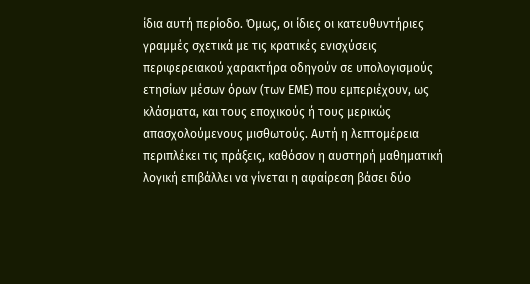ίδια αυτή περίοδο. Όμως, οι ίδιες οι κατευθυντήριες γραμμές σχετικά με τις κρατικές ενισχύσεις περιφερειακού χαρακτήρα οδηγούν σε υπολογισμούς ετησίων μέσων όρων (των ΕΜΕ) που εμπεριέχουν, ως κλάσματα, και τους εποχικούς ή τους μερικώς απασχολούμενους μισθωτούς. Αυτή η λεπτομέρεια περιπλέκει τις πράξεις, καθόσον η αυστηρή μαθηματική λογική επιβάλλει να γίνεται η αφαίρεση βάσει δύο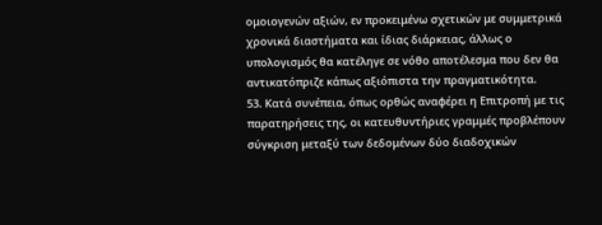ομοιογενών αξιών, εν προκειμένω σχετικών με συμμετρικά χρονικά διαστήματα και ίδιας διάρκειας, άλλως ο υπολογισμός θα κατέληγε σε νόθο αποτέλεσμα που δεν θα αντικατόπριζε κάπως αξιόπιστα την πραγματικότητα.
53. Κατά συνέπεια, όπως ορθώς αναφέρει η Επιτροπή με τις παρατηρήσεις της, οι κατευθυντήριες γραμμές προβλέπουν σύγκριση μεταξύ των δεδομένων δύο διαδοχικών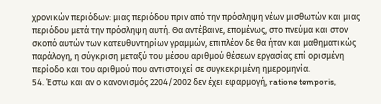χρονικών περιόδων: μιας περιόδου πριν από την πρόσληψη νέων μισθωτών και μιας περιόδου μετά την πρόσληψη αυτή. Θα αντέβαινε, επομένως, στο πνεύμα και στον σκοπό αυτών των κατευθυντηρίων γραμμών, επιπλέον δε θα ήταν και μαθηματικώς παράλογη, η σύγκριση μεταξύ του μέσου αριθμού θέσεων εργασίας επί ορισμένη περίοδο και του αριθμού που αντιστοιχεί σε συγκεκριμένη ημερομηνία.
54. Έστω και αν ο κανονισμός 2204/2002 δεν έχει εφαρμογή, ratione temporis,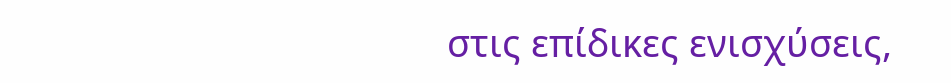στις επίδικες ενισχύσεις,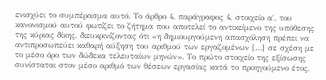ενισχύει το συμπέρασμα αυτό. Το άρθρο 4, παράγραφος 4, στοιχείο α΄, του κανονισμού αυτού φωτίζει το ζήτημα που αποτελεί το αντικείμενο της υπόθεσης της κύριας δίκης, διευκρινίζοντας ότι «η δημιουργούμενη απασχόληση πρέπει να αντιπροσωπεύει καθαρή αύξηση του αριθμού των εργαζομένων […] σε σχέση με το μέσο όρο των δώδεκα τελευταίων μηνών». Το πρώτο στοιχείο της εξίσωσης συνίσταται στον μέσο αριθμό των θέσεων εργασίας κατά το προηγούμενο έτος,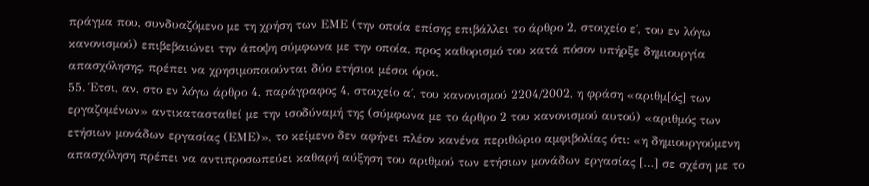πράγμα που, συνδυαζόμενο με τη χρήση των ΕΜΕ (την οποία επίσης επιβάλλει το άρθρο 2, στοιχείο ε΄, του εν λόγω κανονισμού) επιβεβαιώνει την άποψη σύμφωνα με την οποία, προς καθορισμό του κατά πόσον υπήρξε δημιουργία απασχόλησης, πρέπει να χρησιμοποιούνται δύο ετήσιοι μέσοι όροι.
55. Έτσι, αν, στο εν λόγω άρθρο 4, παράγραφος 4, στοιχείο α΄, του κανονισμού 2204/2002, η φράση «αριθμ[ός] των εργαζομένων» αντικατασταθεί με την ισοδύναμή της (σύμφωνα με το άρθρο 2 του κανονισμού αυτού) «αριθμός των ετήσιων μονάδων εργασίας (ΕΜΕ)», το κείμενο δεν αφήνει πλέον κανένα περιθώριο αμφιβολίας ότι: «η δημιουργούμενη απασχόληση πρέπει να αντιπροσωπεύει καθαρή αύξηση του αριθμού των ετήσιων μονάδων εργασίας […] σε σχέση με το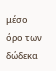μέσο όρο των δώδεκα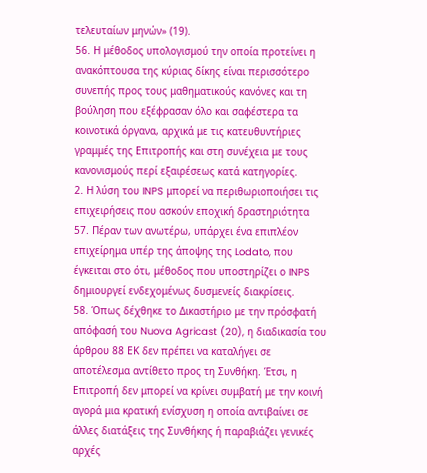τελευταίων μηνών» (19).
56. Η μέθοδος υπολογισμού την οποία προτείνει η ανακόπτουσα της κύριας δίκης είναι περισσότερο συνεπής προς τους μαθηματικούς κανόνες και τη βούληση που εξέφρασαν όλο και σαφέστερα τα κοινοτικά όργανα, αρχικά με τις κατευθυντήριες γραμμές της Επιτροπής και στη συνέχεια με τους κανονισμούς περί εξαιρέσεως κατά κατηγορίες.
2. Η λύση του INPS μπορεί να περιθωριοποιήσει τις επιχειρήσεις που ασκούν εποχική δραστηριότητα
57. Πέραν των ανωτέρω, υπάρχει ένα επιπλέον επιχείρημα υπέρ της άποψης της Lodato, που έγκειται στο ότι, μέθοδος που υποστηρίζει ο INPS δημιουργεί ενδεχομένως δυσμενείς διακρίσεις.
58. Όπως δέχθηκε το Δικαστήριο με την πρόσφατή απόφασή του Nuova Agricast (20), η διαδικασία του άρθρου 88 ΕΚ δεν πρέπει να καταλήγει σε αποτέλεσμα αντίθετο προς τη Συνθήκη. Έτσι, η Επιτροπή δεν μπορεί να κρίνει συμβατή με την κοινή αγορά μια κρατική ενίσχυση η οποία αντιβαίνει σε άλλες διατάξεις της Συνθήκης ή παραβιάζει γενικές αρχές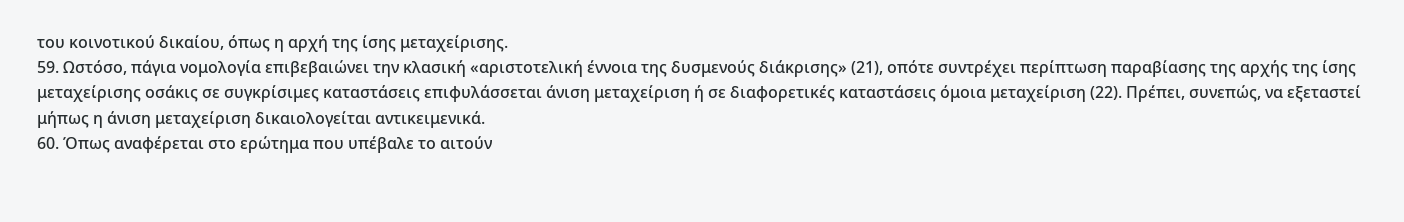του κοινοτικού δικαίου, όπως η αρχή της ίσης μεταχείρισης.
59. Ωστόσο, πάγια νομολογία επιβεβαιώνει την κλασική «αριστοτελική έννοια της δυσμενούς διάκρισης» (21), οπότε συντρέχει περίπτωση παραβίασης της αρχής της ίσης μεταχείρισης οσάκις σε συγκρίσιμες καταστάσεις επιφυλάσσεται άνιση μεταχείριση ή σε διαφορετικές καταστάσεις όμοια μεταχείριση (22). Πρέπει, συνεπώς, να εξεταστεί μήπως η άνιση μεταχείριση δικαιολογείται αντικειμενικά.
60. Όπως αναφέρεται στο ερώτημα που υπέβαλε το αιτούν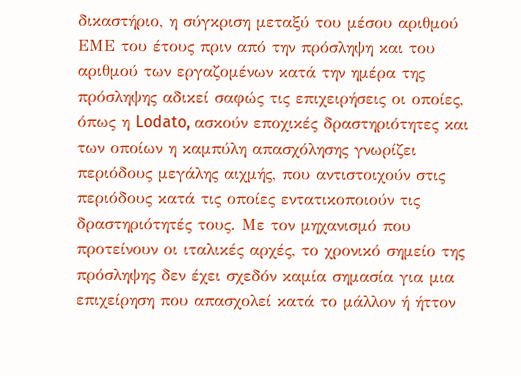δικαστήριο, η σύγκριση μεταξύ του μέσου αριθμού ΕΜΕ του έτους πριν από την πρόσληψη και του αριθμού των εργαζομένων κατά την ημέρα της πρόσληψης αδικεί σαφώς τις επιχειρήσεις οι οποίες, όπως η Lodato, ασκούν εποχικές δραστηριότητες και των οποίων η καμπύλη απασχόλησης γνωρίζει περιόδους μεγάλης αιχμής, που αντιστοιχούν στις περιόδους κατά τις οποίες εντατικοποιούν τις δραστηριότητές τους. Με τον μηχανισμό που προτείνουν οι ιταλικές αρχές, το χρονικό σημείο της πρόσληψης δεν έχει σχεδόν καμία σημασία για μια επιχείρηση που απασχολεί κατά το μάλλον ή ήττον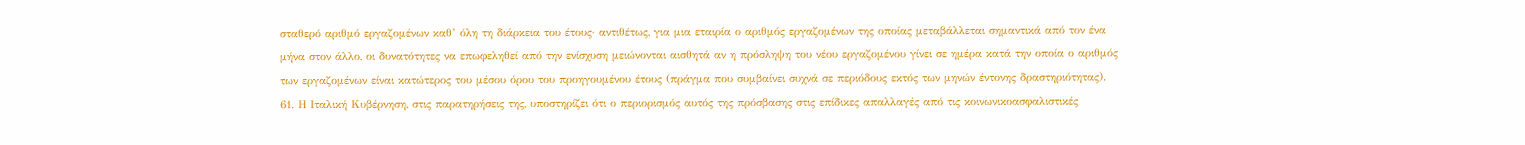σταθερό αριθμό εργαζομένων καθ’ όλη τη διάρκεια του έτους· αντιθέτως, για μια εταιρία ο αριθμός εργαζομένων της οποίας μεταβάλλεται σημαντικά από τον ένα μήνα στον άλλο, οι δυνατότητες να επωφεληθεί από την ενίσχυση μειώνονται αισθητά αν η πρόσληψη του νέου εργαζομένου γίνει σε ημέρα κατά την οποία ο αριθμός των εργαζομένων είναι κατώτερος του μέσου όρου του προηγουμένου έτους (πράγμα που συμβαίνει συχνά σε περιόδους εκτός των μηνών έντονης δραστηριότητας).
61. Η Ιταλική Κυβέρνηση, στις παρατηρήσεις της, υποστηρίζει ότι ο περιορισμός αυτός της πρόσβασης στις επίδικες απαλλαγές από τις κοινωνικοασφαλιστικές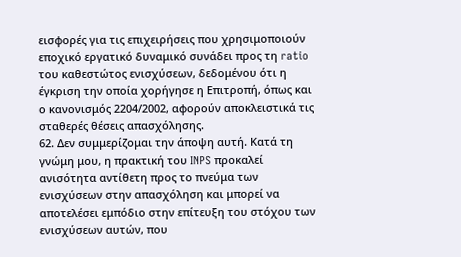εισφορές για τις επιχειρήσεις που χρησιμοποιούν εποχικό εργατικό δυναμικό συνάδει προς τη ratio του καθεστώτος ενισχύσεων, δεδομένου ότι η έγκριση την οποία χορήγησε η Επιτροπή, όπως και ο κανονισμός 2204/2002, αφορούν αποκλειστικά τις σταθερές θέσεις απασχόλησης.
62. Δεν συμμερίζομαι την άποψη αυτή. Κατά τη γνώμη μου, η πρακτική του INPS προκαλεί ανισότητα αντίθετη προς το πνεύμα των ενισχύσεων στην απασχόληση και μπορεί να αποτελέσει εμπόδιο στην επίτευξη του στόχου των ενισχύσεων αυτών, που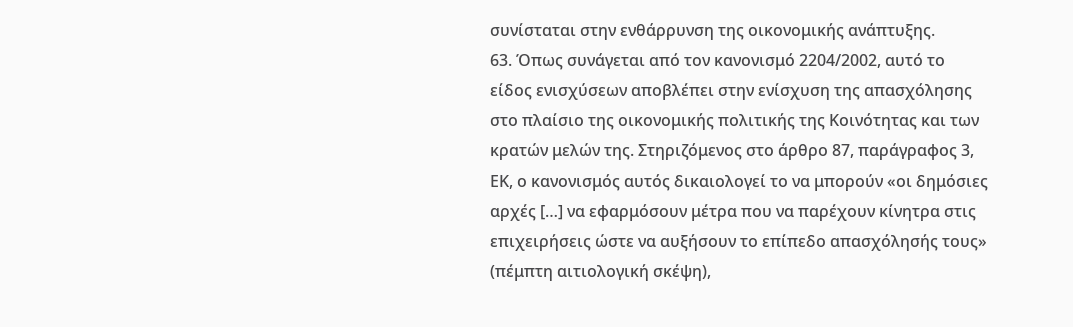συνίσταται στην ενθάρρυνση της οικονομικής ανάπτυξης.
63. Όπως συνάγεται από τον κανονισμό 2204/2002, αυτό το είδος ενισχύσεων αποβλέπει στην ενίσχυση της απασχόλησης στο πλαίσιο της οικονομικής πολιτικής της Κοινότητας και των κρατών μελών της. Στηριζόμενος στο άρθρο 87, παράγραφος 3, ΕΚ, ο κανονισμός αυτός δικαιολογεί το να μπορούν «οι δημόσιες αρχές […] να εφαρμόσουν μέτρα που να παρέχουν κίνητρα στις επιχειρήσεις ώστε να αυξήσουν το επίπεδο απασχόλησής τους» (πέμπτη αιτιολογική σκέψη),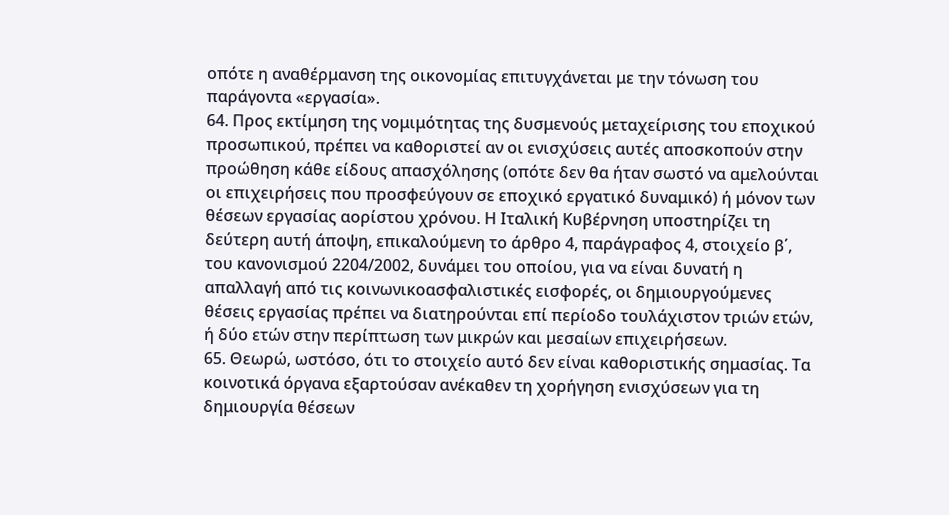οπότε η αναθέρμανση της οικονομίας επιτυγχάνεται με την τόνωση του παράγοντα «εργασία».
64. Προς εκτίμηση της νομιμότητας της δυσμενούς μεταχείρισης του εποχικού προσωπικού, πρέπει να καθοριστεί αν οι ενισχύσεις αυτές αποσκοπούν στην προώθηση κάθε είδους απασχόλησης (οπότε δεν θα ήταν σωστό να αμελούνται οι επιχειρήσεις που προσφεύγουν σε εποχικό εργατικό δυναμικό) ή μόνον των θέσεων εργασίας αορίστου χρόνου. Η Ιταλική Κυβέρνηση υποστηρίζει τη δεύτερη αυτή άποψη, επικαλούμενη το άρθρο 4, παράγραφος 4, στοιχείο β΄, του κανονισμού 2204/2002, δυνάμει του οποίου, για να είναι δυνατή η απαλλαγή από τις κοινωνικοασφαλιστικές εισφορές, οι δημιουργούμενες θέσεις εργασίας πρέπει να διατηρούνται επί περίοδο τουλάχιστον τριών ετών, ή δύο ετών στην περίπτωση των μικρών και μεσαίων επιχειρήσεων.
65. Θεωρώ, ωστόσο, ότι το στοιχείο αυτό δεν είναι καθοριστικής σημασίας. Τα κοινοτικά όργανα εξαρτούσαν ανέκαθεν τη χορήγηση ενισχύσεων για τη δημιουργία θέσεων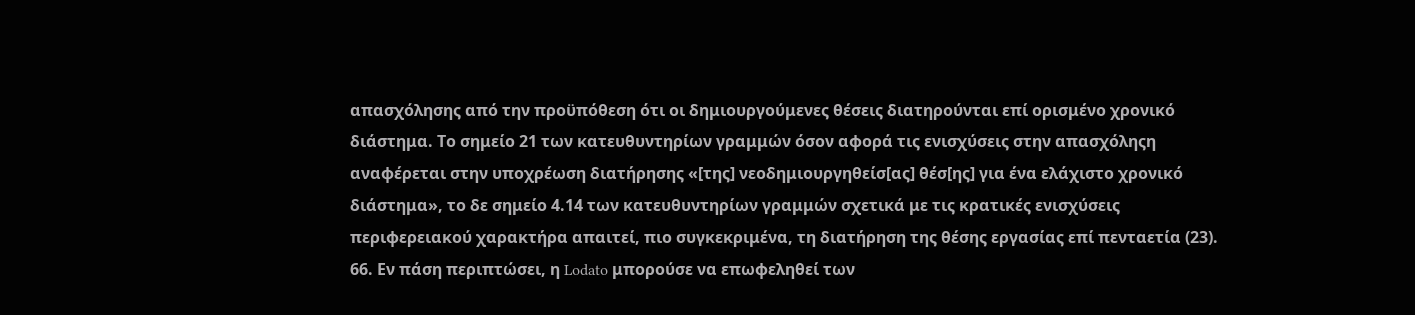απασχόλησης από την προϋπόθεση ότι οι δημιουργούμενες θέσεις διατηρούνται επί ορισμένο χρονικό διάστημα. Το σημείο 21 των κατευθυντηρίων γραμμών όσον αφορά τις ενισχύσεις στην απασχόληςη αναφέρεται στην υποχρέωση διατήρησης «[της] νεοδημιουργηθείσ[ας] θέσ[ης] για ένα ελάχιστο χρονικό διάστημα», το δε σημείο 4.14 των κατευθυντηρίων γραμμών σχετικά με τις κρατικές ενισχύσεις περιφερειακού χαρακτήρα απαιτεί, πιο συγκεκριμένα, τη διατήρηση της θέσης εργασίας επί πενταετία (23).
66. Εν πάση περιπτώσει, η Lodato μπορούσε να επωφεληθεί των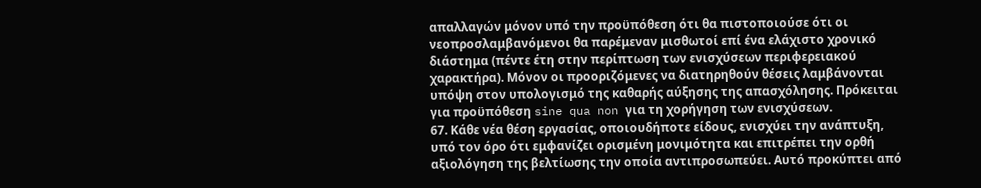απαλλαγών μόνον υπό την προϋπόθεση ότι θα πιστοποιούσε ότι οι νεοπροσλαμβανόμενοι θα παρέμεναν μισθωτοί επί ένα ελάχιστο χρονικό διάστημα (πέντε έτη στην περίπτωση των ενισχύσεων περιφερειακού χαρακτήρα). Μόνον οι προοριζόμενες να διατηρηθούν θέσεις λαμβάνονται υπόψη στον υπολογισμό της καθαρής αύξησης της απασχόλησης. Πρόκειται για προϋπόθεση sine qua non για τη χορήγηση των ενισχύσεων.
67. Κάθε νέα θέση εργασίας, οποιουδήποτε είδους, ενισχύει την ανάπτυξη, υπό τον όρο ότι εμφανίζει ορισμένη μονιμότητα και επιτρέπει την ορθή αξιολόγηση της βελτίωσης την οποία αντιπροσωπεύει. Αυτό προκύπτει από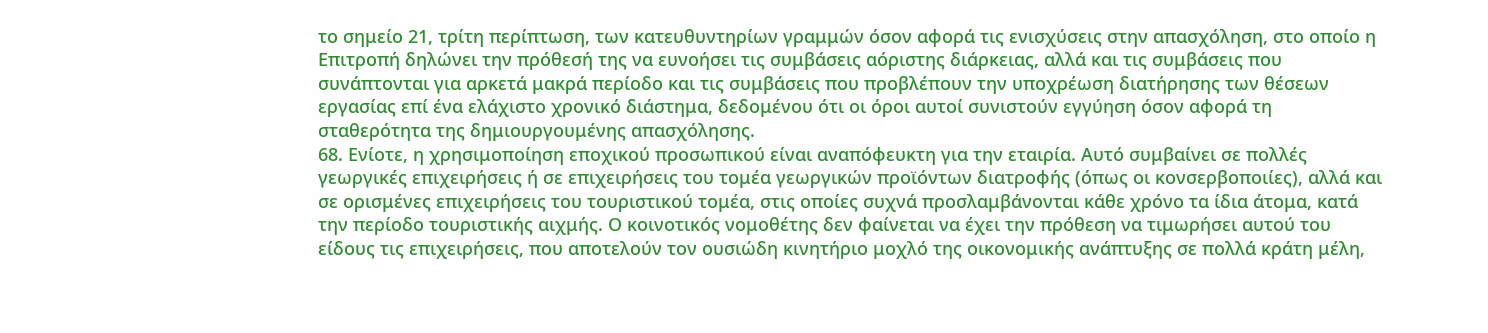το σημείο 21, τρίτη περίπτωση, των κατευθυντηρίων γραμμών όσον αφορά τις ενισχύσεις στην απασχόληση, στο οποίο η Επιτροπή δηλώνει την πρόθεσή της να ευνοήσει τις συμβάσεις αόριστης διάρκειας, αλλά και τις συμβάσεις που συνάπτονται για αρκετά μακρά περίοδο και τις συμβάσεις που προβλέπουν την υποχρέωση διατήρησης των θέσεων εργασίας επί ένα ελάχιστο χρονικό διάστημα, δεδομένου ότι οι όροι αυτοί συνιστούν εγγύηση όσον αφορά τη σταθερότητα της δημιουργουμένης απασχόλησης.
68. Ενίοτε, η χρησιμοποίηση εποχικού προσωπικού είναι αναπόφευκτη για την εταιρία. Αυτό συμβαίνει σε πολλές γεωργικές επιχειρήσεις ή σε επιχειρήσεις του τομέα γεωργικών προϊόντων διατροφής (όπως οι κονσερβοποιίες), αλλά και σε ορισμένες επιχειρήσεις του τουριστικού τομέα, στις οποίες συχνά προσλαμβάνονται κάθε χρόνο τα ίδια άτομα, κατά την περίοδο τουριστικής αιχμής. Ο κοινοτικός νομοθέτης δεν φαίνεται να έχει την πρόθεση να τιμωρήσει αυτού του είδους τις επιχειρήσεις, που αποτελούν τον ουσιώδη κινητήριο μοχλό της οικονομικής ανάπτυξης σε πολλά κράτη μέλη,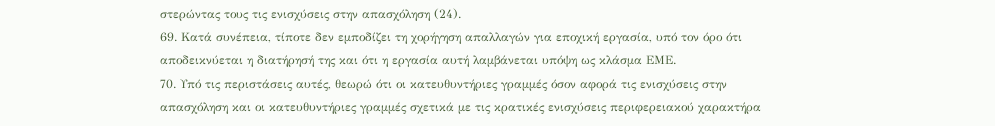στερώντας τους τις ενισχύσεις στην απασχόληση (24).
69. Κατά συνέπεια, τίποτε δεν εμποδίζει τη χορήγηση απαλλαγών για εποχική εργασία, υπό τον όρο ότι αποδεικνύεται η διατήρησή της και ότι η εργασία αυτή λαμβάνεται υπόψη ως κλάσμα ΕΜΕ.
70. Υπό τις περιστάσεις αυτές, θεωρώ ότι οι κατευθυντήριες γραμμές όσον αφορά τις ενισχύσεις στην απασχόληση και οι κατευθυντήριες γραμμές σχετικά με τις κρατικές ενισχύσεις περιφερειακού χαρακτήρα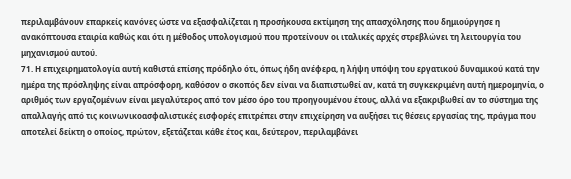περιλαμβάνουν επαρκείς κανόνες ώστε να εξασφαλίζεται η προσήκουσα εκτίμηση της απασχόλησης που δημιούργησε η ανακόπτουσα εταιρία καθώς και ότι η μέθοδος υπολογισμού που προτείνουν οι ιταλικές αρχές στρεβλώνει τη λειτουργία του μηχανισμού αυτού.
71. Η επιχειρηματολογία αυτή καθιστά επίσης πρόδηλο ότι, όπως ήδη ανέφερα, η λήψη υπόψη του εργατικού δυναμικού κατά την ημέρα της πρόσληψης είναι απρόσφορη, καθόσον ο σκοπός δεν είναι να διαπιστωθεί αν, κατά τη συγκεκριμένη αυτή ημερομηνία, ο αριθμός των εργαζομένων είναι μεγαλύτερος από τον μέσο όρο του προηγουμένου έτους, αλλά να εξακριβωθεί αν το σύστημα της απαλλαγής από τις κοινωνικοασφαλιστικές εισφορές επιτρέπει στην επιχείρηση να αυξήσει τις θέσεις εργασίας της, πράγμα που αποτελεί δείκτη ο οποίος, πρώτον, εξετάζεται κάθε έτος και, δεύτερον, περιλαμβάνει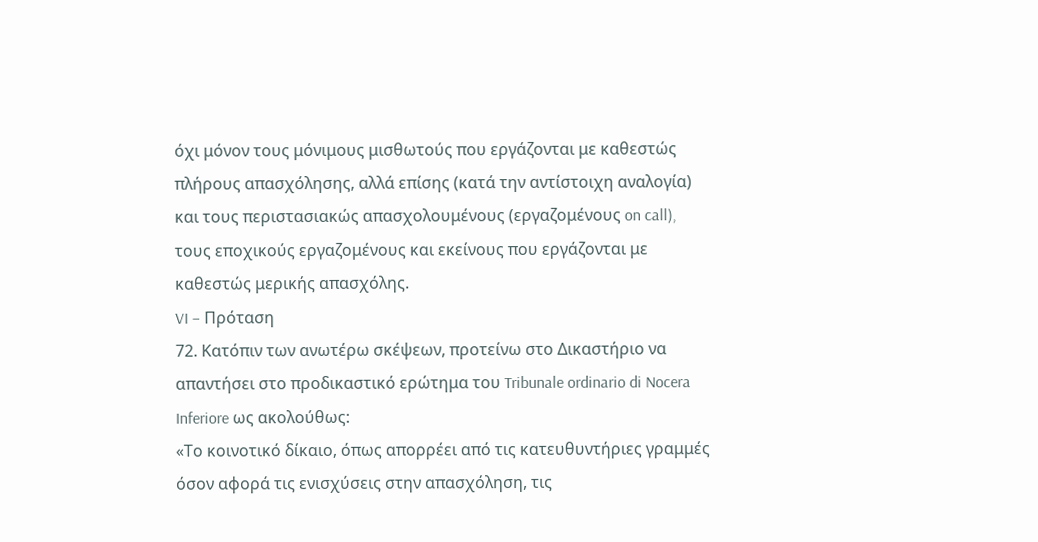όχι μόνον τους μόνιμους μισθωτούς που εργάζονται με καθεστώς πλήρους απασχόλησης, αλλά επίσης (κατά την αντίστοιχη αναλογία) και τους περιστασιακώς απασχολουμένους (εργαζομένους on call), τους εποχικούς εργαζομένους και εκείνους που εργάζονται με καθεστώς μερικής απασχόλης.
VI – Πρόταση
72. Κατόπιν των ανωτέρω σκέψεων, προτείνω στο Δικαστήριο να απαντήσει στο προδικαστικό ερώτημα του Tribunale ordinario di Nocera Inferiore ως ακολούθως:
«Το κοινοτικό δίκαιο, όπως απορρέει από τις κατευθυντήριες γραμμές όσον αφορά τις ενισχύσεις στην απασχόληση, τις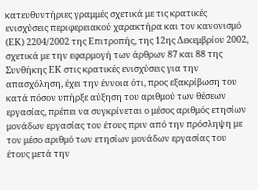κατευθυντήριες γραμμές σχετικά με τις κρατικές ενισχύσεις περιφερειακού χαρακτήρα και τον κανονισμό (ΕΚ) 2204/2002 της Επιτροπής, της 12ης Δεκεμβρίου 2002, σχετικά με την εφαρμογή των άρθρων 87 και 88 της Συνθήκης ΕΚ στις κρατικές ενισχύσεις για την απασχόληση, έχει την έννοια ότι, προς εξακρίβωση του κατά πόσον υπήρξε αύξηση του αριθμού των θέσεων εργασίας, πρέπει να συγκρίνεται ο μέσος αριθμός ετησίων μονάδων εργασίας του έτους πριν από την πρόσληψη με τον μέσο αριθμό των ετησίων μονάδων εργασίας του έτους μετά την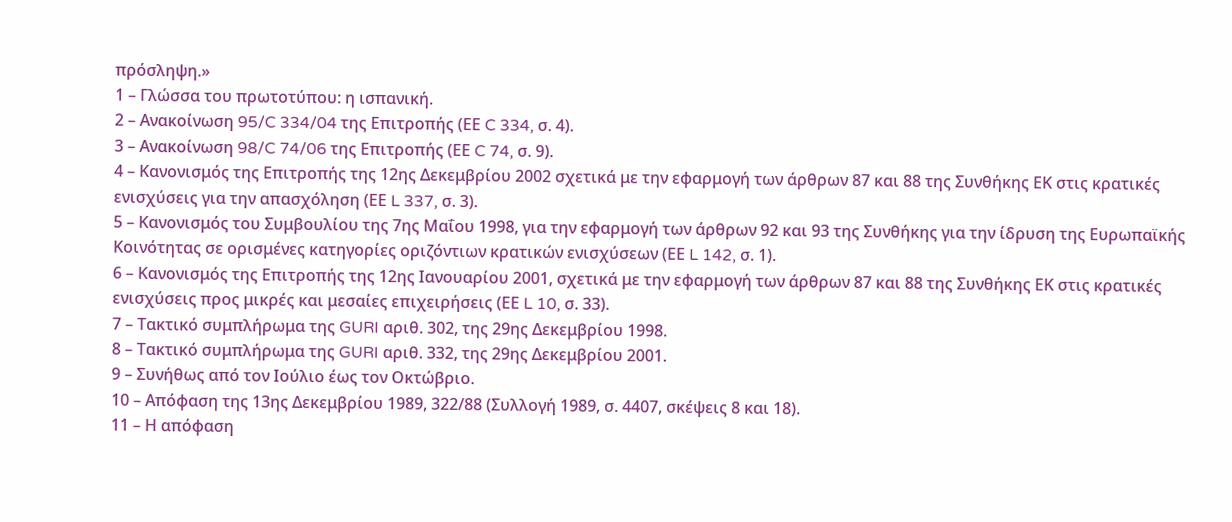πρόσληψη.»
1 – Γλώσσα του πρωτοτύπου: η ισπανική.
2 – Ανακοίνωση 95/C 334/04 της Επιτροπής (ΕΕ C 334, σ. 4).
3 – Ανακοίνωση 98/C 74/06 της Επιτροπής (ΕΕ C 74, σ. 9).
4 – Κανονισμός της Επιτροπής της 12ης Δεκεμβρίου 2002 σχετικά με την εφαρμογή των άρθρων 87 και 88 της Συνθήκης ΕΚ στις κρατικές ενισχύσεις για την απασχόληση (ΕΕ L 337, σ. 3).
5 – Κανονισμός του Συμβουλίου της 7ης Μαΐου 1998, για την εφαρμογή των άρθρων 92 και 93 της Συνθήκης για την ίδρυση της Ευρωπαϊκής Κοινότητας σε ορισμένες κατηγορίες οριζόντιων κρατικών ενισχύσεων (ΕΕ L 142, σ. 1).
6 – Κανονισμός της Επιτροπής της 12ης Ιανουαρίου 2001, σχετικά με την εφαρμογή των άρθρων 87 και 88 της Συνθήκης ΕΚ στις κρατικές ενισχύσεις προς μικρές και μεσαίες επιχειρήσεις (ΕΕ L 10, σ. 33).
7 – Τακτικό συμπλήρωμα της GURI αριθ. 302, της 29ης Δεκεμβρίου 1998.
8 – Τακτικό συμπλήρωμα της GURI αριθ. 332, της 29ης Δεκεμβρίου 2001.
9 – Συνήθως από τον Ιούλιο έως τον Οκτώβριο.
10 – Απόφαση της 13ης Δεκεμβρίου 1989, 322/88 (Συλλογή 1989, σ. 4407, σκέψεις 8 και 18).
11 – Η απόφαση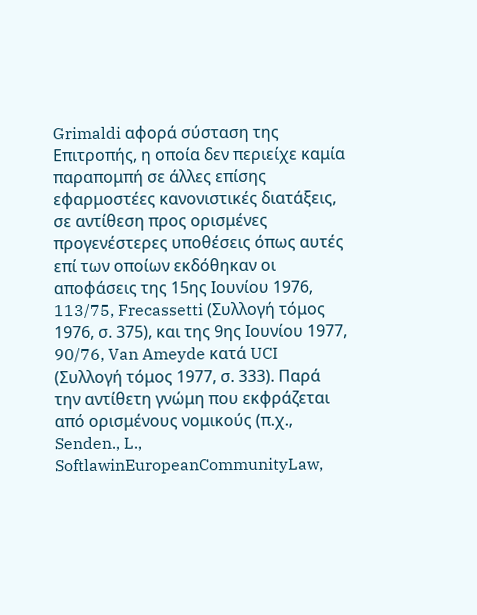Grimaldi αφορά σύσταση της Επιτροπής, η οποία δεν περιείχε καμία παραπομπή σε άλλες επίσης εφαρμοστέες κανονιστικές διατάξεις, σε αντίθεση προς ορισμένες προγενέστερες υποθέσεις όπως αυτές επί των οποίων εκδόθηκαν οι αποφάσεις της 15ης Ιουνίου 1976, 113/75, Frecassetti (Συλλογή τόμος 1976, σ. 375), και της 9ης Ιουνίου 1977, 90/76, Van Ameyde κατά UCI (Συλλογή τόμος 1977, σ. 333). Παρά την αντίθετη γνώμη που εκφράζεται από ορισμένους νομικούς (π.χ., Senden., L., SoftlawinEuropeanCommunityLaw,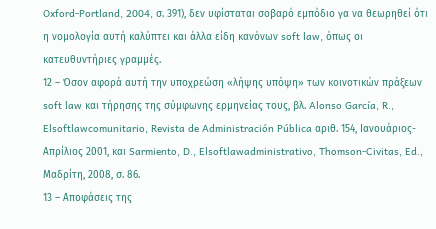Oxford-Portland, 2004, σ. 391), δεν υφίσταται σοβαρό εμπόδιο γα να θεωρηθεί ότι η νομολογία αυτή καλύπτει και άλλα είδη κανόνων soft law, όπως οι κατευθυντήριες γραμμές.
12 – Όσον αφορά αυτή την υποχρεώση «λήψης υπόψη» των κοινοτικών πράξεων soft law και τήρησης της σύμφωνης ερμηνείας τους, βλ. Alonso García, R., Elsoftlawcomunitario, Revista de Administración Pública αριθ. 154, Ιανουάριος-Απρίλιος 2001, και Sarmiento, D., Elsoftlawadministrativo, Thomson-Civitas, Ed., Μαδρίτη, 2008, σ. 86.
13 – Αποφάσεις της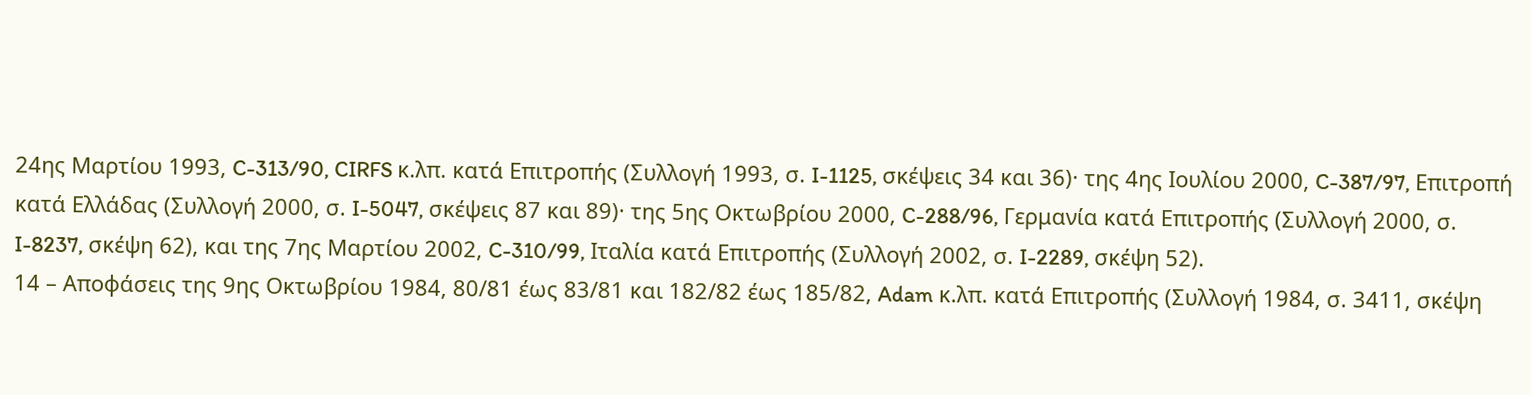24ης Μαρτίου 1993, C-313/90, CIRFS κ.λπ. κατά Επιτροπής (Συλλογή 1993, σ. I-1125, σκέψεις 34 και 36)· της 4ης Ιουλίου 2000, C-387/97, Επιτροπή κατά Ελλάδας (Συλλογή 2000, σ. I-5047, σκέψεις 87 και 89)· της 5ης Οκτωβρίου 2000, C-288/96, Γερμανία κατά Επιτροπής (Συλλογή 2000, σ. I-8237, σκέψη 62), και της 7ης Μαρτίου 2002, C-310/99, Ιταλία κατά Επιτροπής (Συλλογή 2002, σ. I-2289, σκέψη 52).
14 – Αποφάσεις της 9ης Οκτωβρίου 1984, 80/81 έως 83/81 και 182/82 έως 185/82, Adam κ.λπ. κατά Επιτροπής (Συλλογή 1984, σ. 3411, σκέψη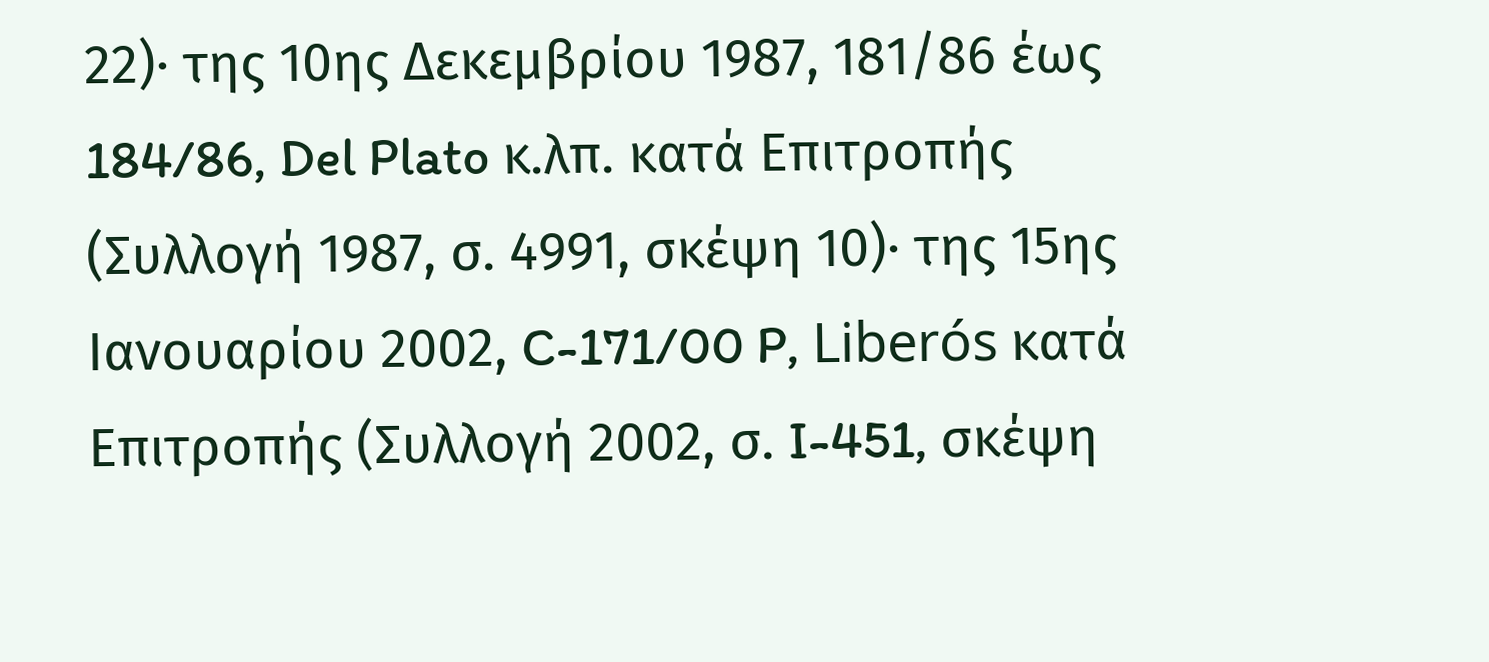22)· της 10ης Δεκεμβρίου 1987, 181/86 έως 184/86, Del Plato κ.λπ. κατά Επιτροπής (Συλλογή 1987, σ. 4991, σκέψη 10)· της 15ης Ιανουαρίου 2002, C-171/00 P, Liberós κατά Επιτροπής (Συλλογή 2002, σ. I-451, σκέψη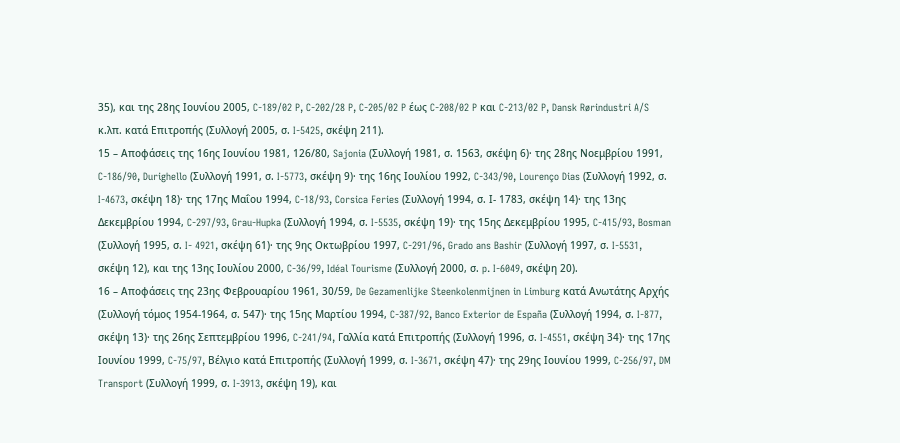35), και της 28ης Ιουνίου 2005, C-189/02 P, C-202/28 P, C-205/02 P έως C-208/02 P και C-213/02 P, Dansk Rørindustri A/S κ.λπ. κατά Επιτροπής (Συλλογή 2005, σ. I-5425, σκέψη 211).
15 – Αποφάσεις της 16ης Ιουνίου 1981, 126/80, Sajonia (Συλλογή 1981, σ. 1563, σκέψη 6)· της 28ης Νοεμβρίου 1991, C-186/90, Durighello (Συλλογή 1991, σ. I-5773, σκέψη 9)· της 16ης Ιουλίου 1992, C-343/90, Lourenço Dias (Συλλογή 1992, σ. I-4673, σκέψη 18)· της 17ης Μαΐου 1994, C-18/93, Corsica Feries (Συλλογή 1994, σ. Ι- 1783, σκέψη 14)· της 13ης Δεκεμβρίου 1994, C-297/93, Grau-Hupka (Συλλογή 1994, σ. I-5535, σκέψη 19)· της 15ης Δεκεμβρίου 1995, C-415/93, Bosman (Συλλογή 1995, σ. I- 4921, σκέψη 61)· της 9ης Οκτωβρίου 1997, C-291/96, Grado ans Bashir (Συλλογή 1997, σ. I-5531, σκέψη 12), και της 13ης Ιουλίου 2000, C-36/99, Idéal Tourisme (Συλλογή 2000, σ. p. I-6049, σκέψη 20).
16 – Αποφάσεις της 23ης Φεβρουαρίου 1961, 30/59, De Gezamenlijke Steenkolenmijnen in Limburg κατά Ανωτάτης Αρχής (Συλλογή τόμος 1954-1964, σ. 547)· της 15ης Μαρτίου 1994, C-387/92, Banco Exterior de España (Συλλογή 1994, σ. I-877, σκέψη 13)· της 26ης Σεπτεμβρίου 1996, C-241/94, Γαλλία κατά Επιτροπής (Συλλογή 1996, σ. I-4551, σκέψη 34)· της 17ης Ιουνίου 1999, C-75/97, Βέλγιο κατά Επιτροπής (Συλλογή 1999, σ. I-3671, σκέψη 47)· της 29ης Ιουνίου 1999, C-256/97, DM Transport (Συλλογή 1999, σ. I-3913, σκέψη 19), και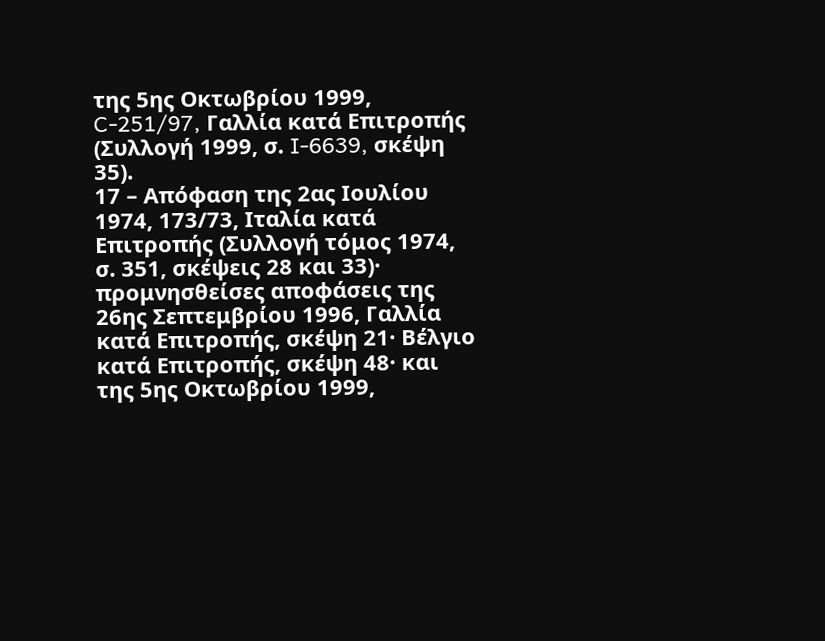της 5ης Οκτωβρίου 1999, C-251/97, Γαλλία κατά Επιτροπής (Συλλογή 1999, σ. I-6639, σκέψη 35).
17 – Απόφαση της 2ας Ιουλίου 1974, 173/73, Ιταλία κατά Επιτροπής (Συλλογή τόμος 1974, σ. 351, σκέψεις 28 και 33)· προμνησθείσες αποφάσεις της 26ης Σεπτεμβρίου 1996, Γαλλία κατά Επιτροπής, σκέψη 21· Βέλγιο κατά Επιτροπής, σκέψη 48· και της 5ης Οκτωβρίου 1999,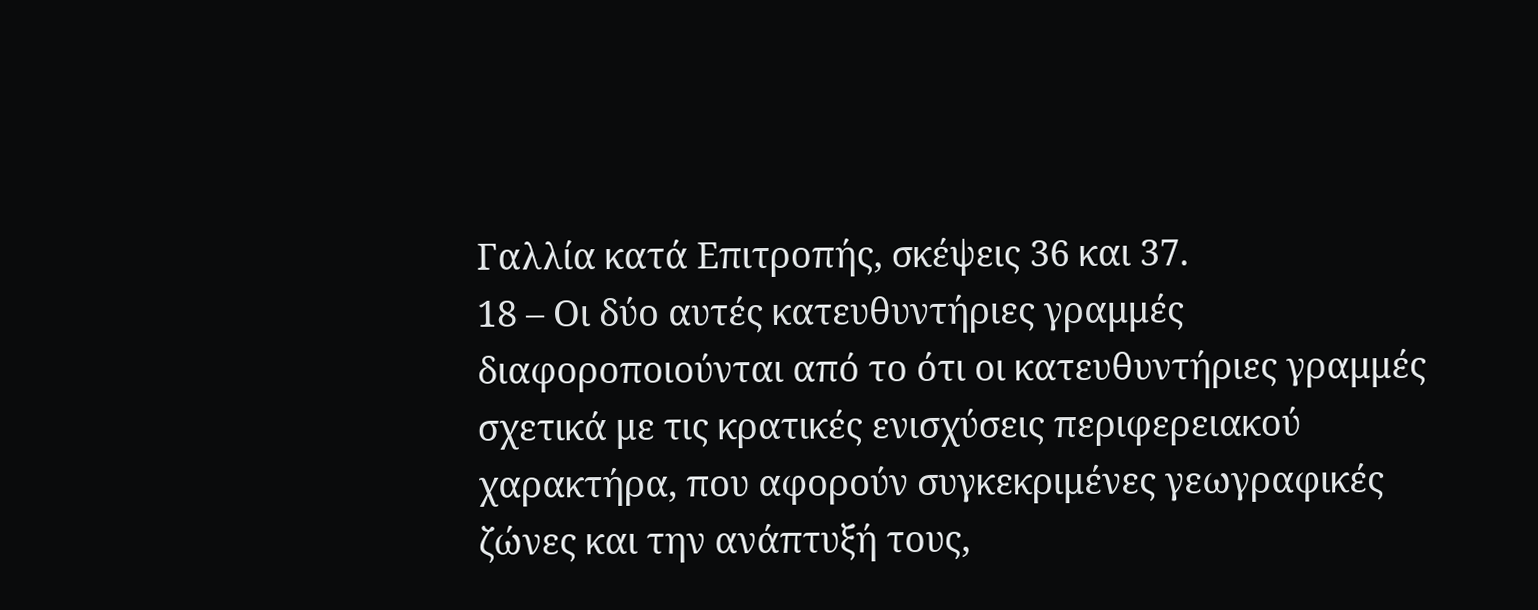Γαλλία κατά Επιτροπής, σκέψεις 36 και 37.
18 – Οι δύο αυτές κατευθυντήριες γραμμές διαφοροποιούνται από το ότι οι κατευθυντήριες γραμμές σχετικά με τις κρατικές ενισχύσεις περιφερειακού χαρακτήρα, που αφορούν συγκεκριμένες γεωγραφικές ζώνες και την ανάπτυξή τους,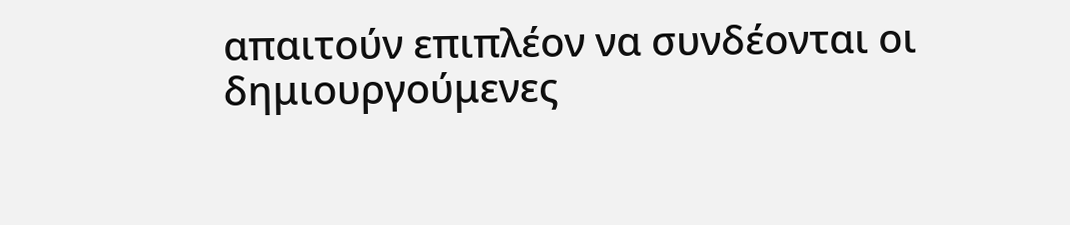απαιτούν επιπλέον να συνδέονται οι δημιουργούμενες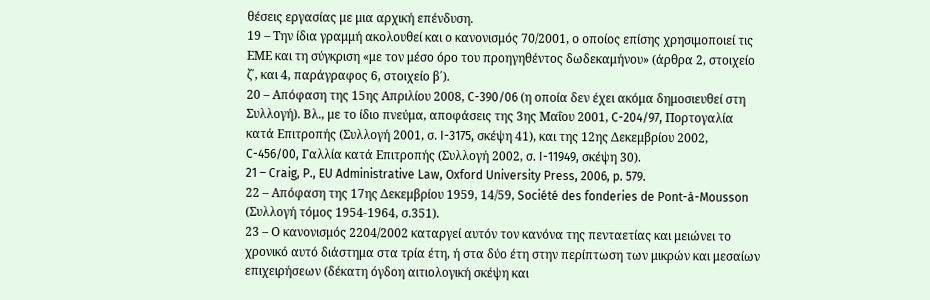θέσεις εργασίας με μια αρχική επένδυση.
19 – Την ίδια γραμμή ακολουθεί και ο κανονισμός 70/2001, ο οποίος επίσης χρησιμοποιεί τις ΕΜΕ και τη σύγκριση «με τον μέσο όρο του προηγηθέντος δωδεκαμήνου» (άρθρα 2, στοιχείο ζ΄, και 4, παράγραφος 6, στοιχείο β΄).
20 – Απόφαση της 15ης Απριλίου 2008, C-390/06 (η οποία δεν έχει ακόμα δημοσιευθεί στη Συλλογή). Βλ., με το ίδιο πνεύμα, αποφάσεις της 3ης Μαΐου 2001, C-204/97, Πορτογαλία κατά Επιτροπής (Συλλογή 2001, σ. I-3175, σκέψη 41), και της 12ης Δεκεμβρίου 2002, C-456/00, Γαλλία κατά Επιτροπής (Συλλογή 2002, σ. I-11949, σκέψη 30).
21 – Craig, P., EU Administrative Law, Oxford University Press, 2006, p. 579.
22 – Απόφαση της 17ης Δεκεμβρίου 1959, 14/59, Société des fonderies de Pont-à-Mousson (Συλλογή τόμος 1954-1964, σ.351).
23 – Ο κανονισμός 2204/2002 καταργεί αυτόν τον κανόνα της πενταετίας και μειώνει το χρονικό αυτό διάστημα στα τρία έτη, ή στα δύο έτη στην περίπτωση των μικρών και μεσαίων επιχειρήσεων (δέκατη όγδοη αιτιολογική σκέψη και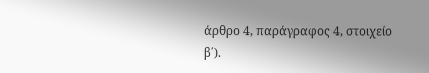άρθρο 4, παράγραφος 4, στοιχείο β΄).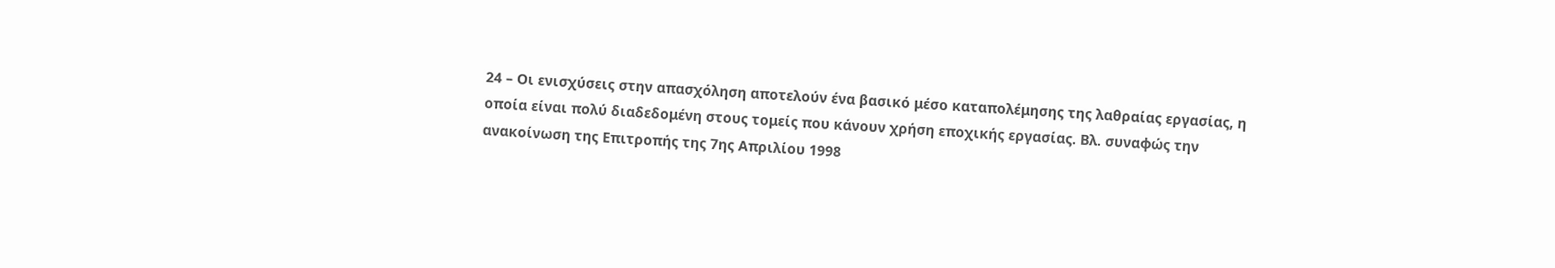24 – Οι ενισχύσεις στην απασχόληση αποτελούν ένα βασικό μέσο καταπολέμησης της λαθραίας εργασίας, η οποία είναι πολύ διαδεδομένη στους τομείς που κάνουν χρήση εποχικής εργασίας. Βλ. συναφώς την ανακοίνωση της Επιτροπής της 7ης Απριλίου 1998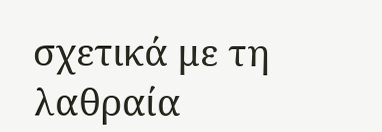σχετικά με τη λαθραία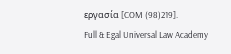εργασία [COM (98)219].
Full & Egal Universal Law Academy